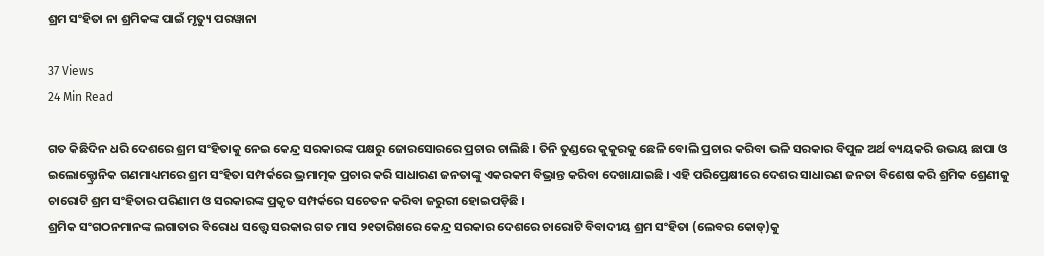ଶ୍ରମ ସଂହିତା ନା ଶ୍ରମିକଙ୍କ ପାଇଁ ମୃତ୍ୟୁ ପରୱାନା

37 Views
24 Min Read

ଗତ କିଛିଦିନ ଧରି ଦେଶରେ ଶ୍ରମ ସଂହିତାକୁ ନେଇ କେନ୍ଦ୍ର ସରକାରଙ୍କ ପକ୍ଷରୁ ଜୋରସୋରରେ ପ୍ରଚାର ଚାଲିଛି । ତିନି ତୁଣ୍ଡରେ କୁକୁରକୁ ଛେଳି ବୋଲି ପ୍ରଚାର କରିବା ଭଳି ସରକାର ବିପୁଳ ଅର୍ଥ ବ୍ୟୟକରି ଉଭୟ ଛାପା ଓ ଇଲୋକ୍ଟ୍ରୋନିକ ଗଣମାଧ୍ୟମରେ ଶ୍ରମ ସଂହିତା ସମ୍ପର୍କରେ ଭ୍ରମାତ୍ମକ ପ୍ରଚାର କରି ସାଧାରଣ ଜନତାଙ୍କୁ ଏକରକମ ବିଭ୍ରାନ୍ତ କରିବା ଦେଖାଯାଇଛି । ଏହି ପରିପ୍ରେକ୍ଷୀରେ ଦେଶର ସାଧାରଣ ଜନତା ବିଶେଷ କରି ଶ୍ରମିକ ଶ୍ରେଣୀକୁ ଚାରୋଟି ଶ୍ରମ ସଂହିତାର ପରିଣାମ ଓ ସରକାରଙ୍କ ପ୍ରକୃତ ସମ୍ପର୍କରେ ସଚେତନ କରିବା ଜରୁରୀ ହୋଇପଡ଼ିଛି ।
ଶ୍ରମିକ ସଂଗଠନମାନଙ୍କ ଲଗାତାର ବିରୋଧ ସତ୍ତ୍ୱେ ସରକାର ଗତ ମାସ ୨୧ତାରିଖରେ କେନ୍ଦ୍ର ସରକାର ଦେଶରେ ଚାରୋଟି ବିବାଦୀୟ ଶ୍ରମ ସଂହିତା (ଲେବର କୋଡ୍)କୁ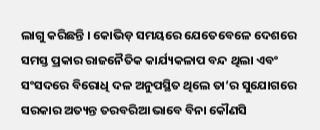ଲାଗୁ କରିଛନ୍ତି । କୋଭିଡ଼ ସମୟରେ ଯେତେବେଳେ ଦେଶରେ ସମସ୍ତ ପ୍ରକାର ରାଜନୈତିକ କାର୍ଯ୍ୟକଳାପ ବନ୍ଦ ଥିଲା ଏବଂ ସଂସଦରେ ବିରୋଧି ଦଳ ଅନୁପସ୍ଥିତ ଥିଲେ ତା’ର ସୁଯୋଗରେ ସରକାର ଅତ୍ୟନ୍ତ ତରବରିଆ ଭାବେ ବିନା କୌଣସି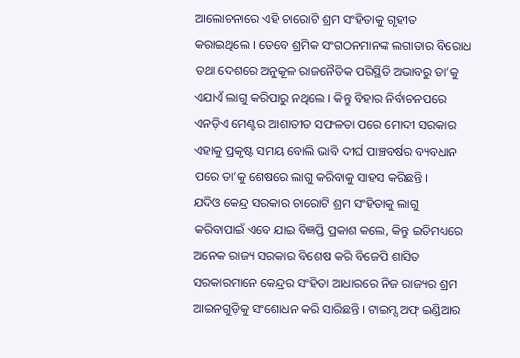ଆଲୋଚନାରେ ଏହି ଚାରୋଟି ଶ୍ରମ ସଂହିତାକୁ ଗୃହୀତ କରାଇଥିଲେ । ତେବେ ଶ୍ରମିକ ସଂଗଠନମାନଙ୍କ ଲଗାତାର ବିରୋଧ ତଥା ଦେଶରେ ଅନୁକୂଳ ରାଜନୈତିକ ପରିସ୍ଥିତି ଅଭାବରୁ ତା’କୁ ଏଯାଏଁ ଲାଗୁ କରିପାରୁ ନଥିଲେ । କିନ୍ତୁ ବିହାର ନିର୍ବାଚନପରେ ଏନଡ଼ିଏ ମେଣ୍ଟର ଆଶାତୀତ ସଫଳତା ପରେ ମୋଦୀ ସରକାର ଏହାକୁ ପ୍ରକୃଷ୍ଟ ସମୟ ବୋଲି ଭାବି ଦୀର୍ଘ ପାଞ୍ଚବର୍ଷର ବ୍ୟବଧାନ ପରେ ତା’କୁ ଶେଷରେ ଲାଗୁ କରିବାକୁ ସାହସ କରିଛନ୍ତି ।
ଯଦିଓ କେନ୍ଦ୍ର ସରକାର ଚାରୋଟି ଶ୍ରମ ସଂହିତାକୁ ଲାଗୁ କରିବାପାଇଁ ଏବେ ଯାଇ ବିଜ୍ଞପ୍ତି ପ୍ରକାଶ କଲେ, କିନ୍ତୁ ଇତିମଧ୍ୟରେ ଅନେକ ରାଜ୍ୟ ସରକାର ବିଶେଷ କରି ବିଜେପି ଶାସିତ ସରକାରମାନେ କେନ୍ଦ୍ରର ସଂହିତା ଆଧାରରେ ନିଜ ରାଜ୍ୟର ଶ୍ରମ ଆଇନଗୁଡ଼ିକୁ ସଂଶୋଧନ କରି ସାରିଛନ୍ତି । ଟାଇମ୍ସ ଅଫ୍ ଇଣ୍ଡିଆର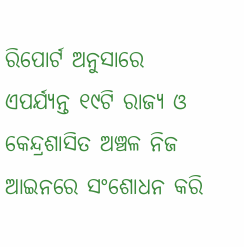ରିପୋର୍ଟ ଅନୁସାରେ ଏପର୍ଯ୍ୟନ୍ତ ୧୯ଟି ରାଜ୍ୟ ଓ କେନ୍ଦ୍ରଶାସିତ ଅଞ୍ଚଳ ନିଜ ଆଇନରେ ସଂଶୋଧନ କରି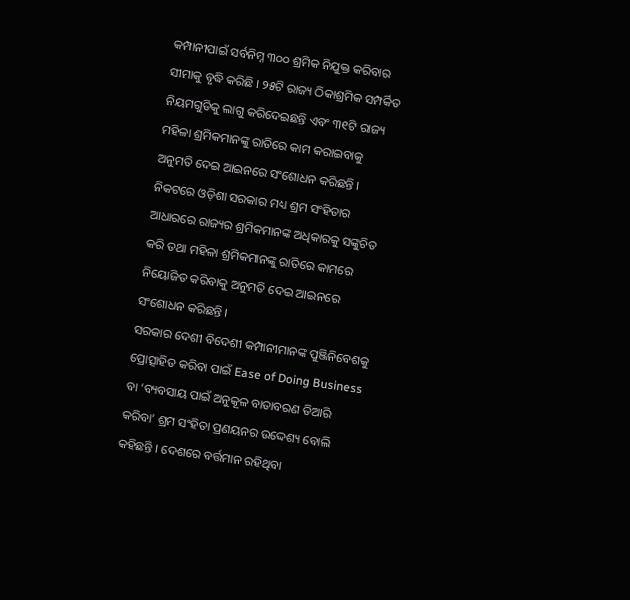କମ୍ପାନୀପାଇଁ ସର୍ବନିମ୍ନ ୩୦୦ ଶ୍ରମିକ ନିଯୁକ୍ତ କରିବାର ସୀମାକୁ ବୃଦ୍ଧି କରିଛି । ୨୫ଟି ରାଜ୍ୟ ଠିକାଶ୍ରମିକ ସମ୍ପର୍କିତ ନିୟମଗୁଡିକୁ ଲାଗୁ କରିଦେଇଛନ୍ତି ଏବଂ ୩୧ଟି ରାଜ୍ୟ ମହିଳା ଶ୍ରମିକମାନଙ୍କୁ ରାତିରେ କାମ କରାଇବାକୁ ଅନୁମତି ଦେଇ ଆଇନରେ ସଂଶୋଧନ କରିଛନ୍ତି । ନିକଟରେ ଓଡ଼ିଶା ସରକାର ମଧ୍ୟ ଶ୍ରମ ସଂହିତାର ଆଧାରରେ ରାଜ୍ୟର ଶ୍ରମିକମାନଙ୍କ ଅଧିକାରକୁ ସଙ୍କୁଚିତ କରି ତଥା ମହିଳା ଶ୍ରମିକମାନଙ୍କୁ ରାତିରେ କାମରେ ନିୟୋଜିତ କରିବାକୁ ଅନୁମତି ଦେଇ ଆଇନରେ ସଂଶୋଧନ କରିଛନ୍ତି ।
ସରକାର ଦେଶୀ ବିଦେଶୀ କମ୍ପାନୀମାନଙ୍କ ପୁଞ୍ଜିନିବେଶକୁ ପ୍ରୋତ୍ସାହିତ କରିବା ପାଇଁ Ease of Doing Business ବା ‘ବ୍ୟବସାୟ ପାଇଁ ଅନୁକୂଳ ବାତାବରଣ ତିଆରି କରିବା’ ଶ୍ରମ ସଂହିତା ପ୍ରଣୟନର ଉଦ୍ଦେଶ୍ୟ ବୋଲି କହିଛନ୍ତି । ଦେଶରେ ବର୍ତ୍ତମାନ ରହିଥିବା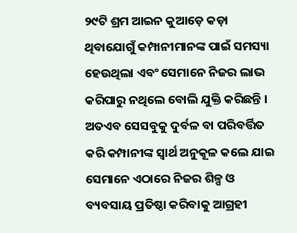୨୯ଟି ଶ୍ରମ ଆଇନ କୁଆଡ଼େ କଡ଼ା ଥିବାଯୋଗୁଁ କମ୍ପାନୀମାନଙ୍କ ପାଇଁ ସମସ୍ୟା ହେଉଥିଲା ଏବଂ ସେମାନେ ନିଜର ଲାଭ କରିପାରୁ ନଥିଲେ ବୋଲି ଯୁକ୍ତି କରିଛନ୍ତି । ଅତଏବ ସେସବୁକୁ ଦୁର୍ବଳ ବା ପରିବର୍ତ୍ତିତ କରି କମ୍ପାନୀଙ୍କ ସ୍ୱାର୍ଥ ଅନୁକୂଳ କଲେ ଯାଇ ସେମାନେ ଏଠାରେ ନିଜର ଶିଳ୍ପ ଓ ବ୍ୟବସାୟ ପ୍ରତିଷ୍ଠା କରିବାକୁ ଆଗ୍ରହୀ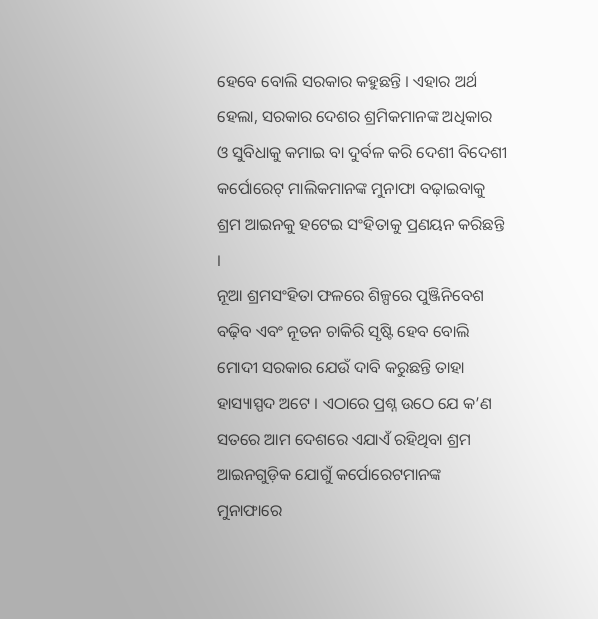ହେବେ ବୋଲି ସରକାର କହୁଛନ୍ତି । ଏହାର ଅର୍ଥ ହେଲା, ସରକାର ଦେଶର ଶ୍ରମିକମାନଙ୍କ ଅଧିକାର ଓ ସୁବିଧାକୁ କମାଇ ବା ଦୁର୍ବଳ କରି ଦେଶୀ ବିଦେଶୀ କର୍ପୋରେଟ୍ ମାଲିକମାନଙ୍କ ମୁନାଫା ବଢ଼ାଇବାକୁ ଶ୍ରମ ଆଇନକୁ ହଟେଇ ସଂହିତାକୁ ପ୍ରଣୟନ କରିଛନ୍ତି ।
ନୂଆ ଶ୍ରମସଂହିତା ଫଳରେ ଶିଳ୍ପରେ ପୁଞ୍ଜିନିବେଶ ବଢ଼ିବ ଏବଂ ନୂତନ ଚାକିରି ସୃଷ୍ଟି ହେବ ବୋଲି ମୋଦୀ ସରକାର ଯେଉଁ ଦାବି କରୁଛନ୍ତି ତାହା ହାସ୍ୟାସ୍ପଦ ଅଟେ । ଏଠାରେ ପ୍ରଶ୍ନ ଉଠେ ଯେ କ’ଣ ସତରେ ଆମ ଦେଶରେ ଏଯାଏଁ ରହିଥିବା ଶ୍ରମ ଆଇନଗୁଡ଼ିକ ଯୋଗୁଁ କର୍ପୋରେଟମାନଙ୍କ ମୁନାଫାରେ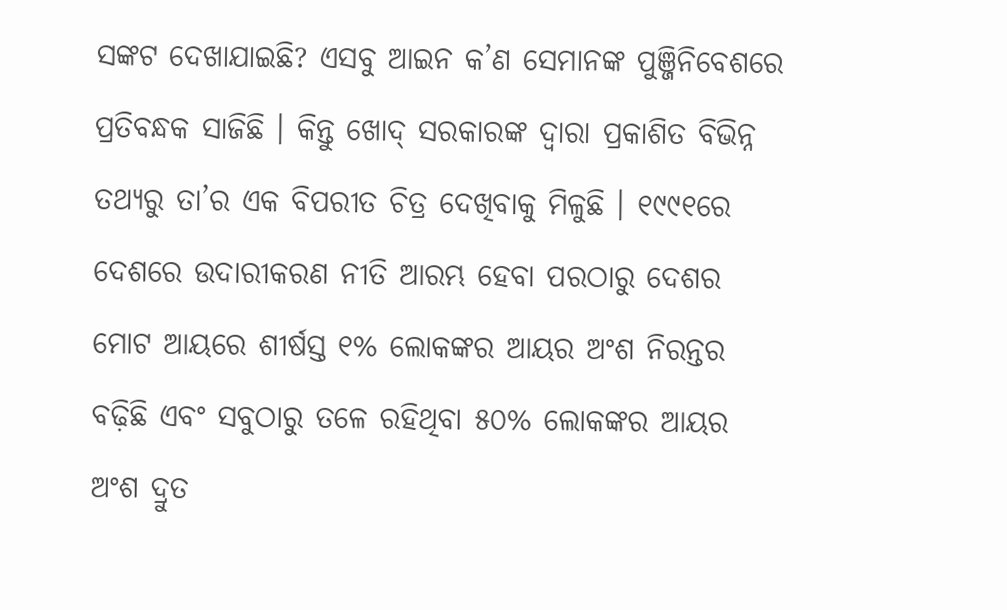ସଙ୍କଟ ଦେଖାଯାଇଛି? ଏସବୁ ଆଇନ କ’ଣ ସେମାନଙ୍କ ପୁଞ୍ଜିନିବେଶରେ ପ୍ରତିବନ୍ଧକ ସାଜିଛି । କିନ୍ତୁ ଖୋଦ୍ ସରକାରଙ୍କ ଦ୍ୱାରା ପ୍ରକାଶିତ ବିଭିନ୍ନ ତଥ୍ୟରୁ ତା’ର ଏକ ବିପରୀତ ଚିତ୍ର ଦେଖିବାକୁ ମିଳୁଛି । ୧୯୯୧ରେ ଦେଶରେ ଉଦାରୀକରଣ ନୀତି ଆରମ୍ଭ ହେବା ପରଠାରୁ ଦେଶର ମୋଟ ଆୟରେ ଶୀର୍ଷସ୍ତ ୧% ଲୋକଙ୍କର ଆୟର ଅଂଶ ନିରନ୍ତର ବଢ଼ିଛି ଏବଂ ସବୁଠାରୁ ତଳେ ରହିଥିବା ୫୦% ଲୋକଙ୍କର ଆୟର ଅଂଶ ଦ୍ରୁତ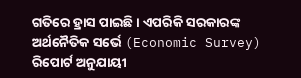ଗତିରେ ହ୍ରାସ ପାଇଛି । ଏପରିକି ସରକାରଙ୍କ ଅର୍ଥନୈତିକ ସର୍ଭେ (Economic Survey) ରିପୋର୍ଟ ଅନୁଯାୟୀ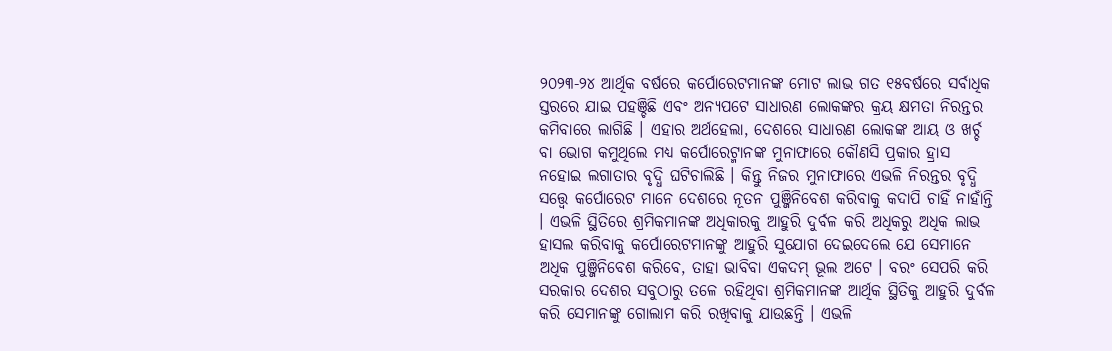୨୦୨୩-୨୪ ଆର୍ଥିକ ବର୍ଷରେ କର୍ପୋରେଟମାନଙ୍କ ମୋଟ ଲାଭ ଗତ ୧୫ବର୍ଷରେ ସର୍ବାଧିକ ସ୍ତରରେ ଯାଇ ପହଞ୍ଚିଛି ଏବଂ ଅନ୍ୟପଟେ ସାଧାରଣ ଲୋକଙ୍କର କ୍ରୟ କ୍ଷମତା ନିରନ୍ତର କମିବାରେ ଲାଗିଛି । ଏହାର ଅର୍ଥହେଲା, ଦେଶରେ ସାଧାରଣ ଲୋକଙ୍କ ଆୟ ଓ ଖର୍ଚ୍ଚ ବା ଭୋଗ କମୁଥିଲେ ମଧ୍ୟ କର୍ପୋରେଟ୍ମାନଙ୍କ ମୁନାଫାରେ କୌଣସି ପ୍ରକାର ହ୍ରାସ ନହୋଇ ଲଗାତାର ବୃଦ୍ଧି ଘଟିଚାଲିଛି । କିନ୍ତୁ ନିଜର ମୁନାଫାରେ ଏଭଳି ନିରନ୍ତର ବୃଦ୍ଧି ସତ୍ତ୍ୱେ କର୍ପୋରେଟ ମାନେ ଦେଶରେ ନୂତନ ପୁଞ୍ଜିନିବେଶ କରିବାକୁ କଦାପି ଚାହିଁ ନାହାଁନ୍ତି । ଏଭଳି ସ୍ଥିତିରେ ଶ୍ରମିକମାନଙ୍କ ଅଧିକାରକୁ ଆହୁରି ଦୁର୍ବଳ କରି ଅଧିକରୁ ଅଧିକ ଲାଭ ହାସଲ କରିବାକୁ କର୍ପୋରେଟମାନଙ୍କୁ ଆହୁରି ସୁଯୋଗ ଦେଇଦେଲେ ଯେ ସେମାନେ ଅଧିକ ପୁଞ୍ଜିନିବେଶ କରିବେ, ତାହା ଭାବିବା ଏକଦମ୍ ଭୂଲ ଅଟେ । ବରଂ ସେପରି କରି ସରକାର ଦେଶର ସବୁଠାରୁ ତଳେ ରହିଥିବା ଶ୍ରମିକମାନଙ୍କ ଆର୍ଥିକ ସ୍ଥିତିକୁ ଆହୁରି ଦୁର୍ବଳ କରି ସେମାନଙ୍କୁ ଗୋଲାମ କରି ରଖିବାକୁ ଯାଉଛନ୍ତି । ଏଭଳି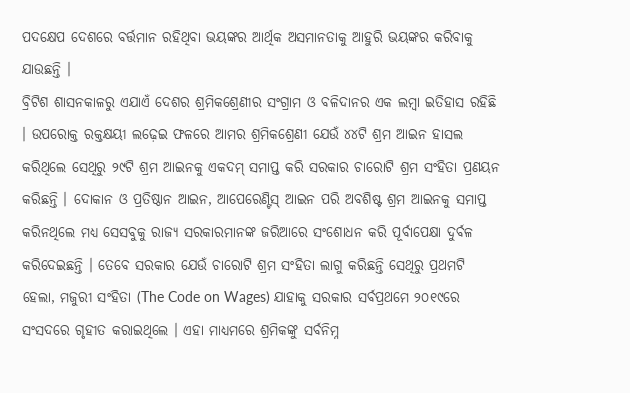ପଦକ୍ଷେପ ଦେଶରେ ବର୍ତ୍ତମାନ ରହିଥିବା ଭୟଙ୍କର ଆର୍ଥିକ ଅସମାନତାକୁ ଆହୁରି ଭୟଙ୍କର କରିବାକୁ ଯାଉଛନ୍ତି ।
ବ୍ରିଟିଶ ଶାସନକାଳରୁ ଏଯାଏଁ ଦେଶର ଶ୍ରମିକଶ୍ରେଣୀର ସଂଗ୍ରାମ ଓ ବଳିଦାନର ଏକ ଲମ୍ବା ଇତିହାସ ରହିଛି । ଉପରୋକ୍ତ ରକ୍ତକ୍ଷୟୀ ଲଢ଼େଇ ଫଳରେ ଆମର ଶ୍ରମିକଶ୍ରେଣୀ ଯେଉଁ ୪୪ଟି ଶ୍ରମ ଆଇନ ହାସଲ କରିଥିଲେ ସେଥିରୁ ୨୯ଟି ଶ୍ରମ ଆଇନକୁ ଏକଦମ୍ ସମାପ୍ତ କରି ସରକାର ଚାରୋଟି ଶ୍ରମ ସଂହିତା ପ୍ରଣୟନ କରିଛନ୍ତି । ଦୋକାନ ଓ ପ୍ରତିଷ୍ଠାନ ଆଇନ, ଆପେରେଣ୍ଟିସ୍ ଆଇନ ପରି ଅବଶିଷ୍ଟ ଶ୍ରମ ଆଇନକୁ ସମାପ୍ତ କରିନଥିଲେ ମଧ୍ୟ ସେସବୁକୁ ରାଜ୍ୟ ସରକାରମାନଙ୍କ ଜରିଆରେ ସଂଶୋଧନ କରି ପୂର୍ବାପେକ୍ଷା ଦୁର୍ବଳ କରିଦେଇଛନ୍ତି । ତେବେ ସରକାର ଯେଉଁ ଚାରୋଟି ଶ୍ରମ ସଂହିତା ଲାଗୁ କରିଛନ୍ତି ସେଥିରୁ ପ୍ରଥମଟି ହେଲା, ମଜୁରୀ ସଂହିତା (The Code on Wages) ଯାହାକୁ ସରକାର ସର୍ବପ୍ରଥମେ ୨୦୧୯ରେ ସଂସଦରେ ଗୃହୀତ କରାଇଥିଲେ । ଏହା ମାଧ୍ୟମରେ ଶ୍ରମିକଙ୍କୁ ସର୍ବନିମ୍ନ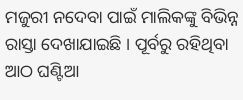ମଜୁରୀ ନଦେବା ପାଇଁ ମାଲିକଙ୍କୁ ବିଭିନ୍ନ ରାସ୍ତା ଦେଖାଯାଇଛି । ପୂର୍ବରୁ ରହିଥିବା ଆଠ ଘଣ୍ଟିଆ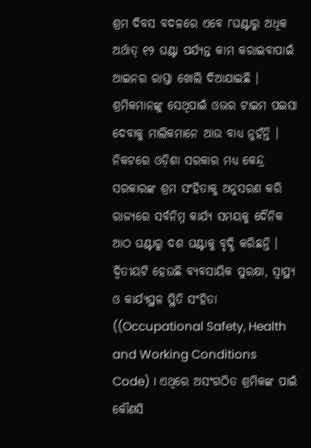ଶ୍ରମ ଦିବସ ବଦଳରେ ଏବେ ୮ଘଣ୍ଟାରୁ ଅଧିକ ଅର୍ଥାତ୍ ୧୨ ଘଣ୍ଟା ପର୍ଯ୍ୟନ୍ତ କାମ କରାଇବାପାଇଁ ଆଇନର ରାସ୍ତା ଖୋଲି ଦିଆଯାଇଛି । ଶ୍ରମିକମାନଙ୍କୁ ସେଥିପାଇଁ ଓଭର ଟାଇମ ପଇସା ଦେବାକୁ ମାଲିକମାନେ ଆଉ ବାଧ୍ୟ ନୁହଁନ୍ତି । ନିକଟରେ ଓଡ଼ିଶା ସରକାର ମଧ୍ୟ କେନ୍ଦ୍ର ସରକାରଙ୍କ ଶ୍ରମ ସଂହିତାକୁ ଅନୁସରଣ କରି ରାଜ୍ୟରେ ସର୍ବନିମ୍ନ କାର୍ଯ୍ୟ ସମୟକୁ ଦୈନିକ ଆଠ ଘଣ୍ଟାରୁ ଦଶ ଘଣ୍ଟାକୁ ବୃଦ୍ଧି କରିଛନ୍ତି ।
ଦ୍ୱିତୀୟଟି ହେଉଛି ବ୍ୟବସାୟିକ ସୁରକ୍ଷା, ସ୍ୱାସ୍ଥ୍ୟ ଓ କାର୍ଯ୍ୟସ୍ଥଳ ସ୍ଥିତି ସଂହିତା ((Occupational Safety, Health and Working Conditions Code) । ଏଥିରେ ଅସଂଗଠିତ ଶ୍ରମିକଙ୍କ ପାଇଁ କୌଣସି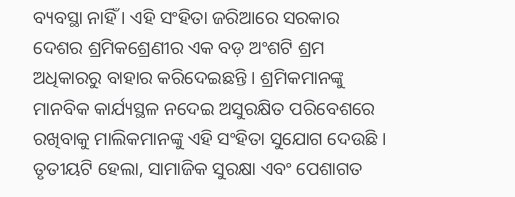ବ୍ୟବସ୍ଥା ନାହିଁ । ଏହି ସଂହିତା ଜରିଆରେ ସରକାର ଦେଶର ଶ୍ରମିକଶ୍ରେଣୀର ଏକ ବଡ଼ ଅଂଶଟି ଶ୍ରମ ଅଧିକାରରୁ ବାହାର କରିଦେଇଛନ୍ତି । ଶ୍ରମିକମାନଙ୍କୁ ମାନବିକ କାର୍ଯ୍ୟସ୍ଥଳ ନଦେଇ ଅସୁରକ୍ଷିତ ପରିବେଶରେ ରଖିବାକୁ ମାଲିକମାନଙ୍କୁ ଏହି ସଂହିତା ସୁଯୋଗ ଦେଉଛି ।
ତୃତୀୟଟି ହେଲା, ସାମାଜିକ ସୁରକ୍ଷା ଏବଂ ପେଶାଗତ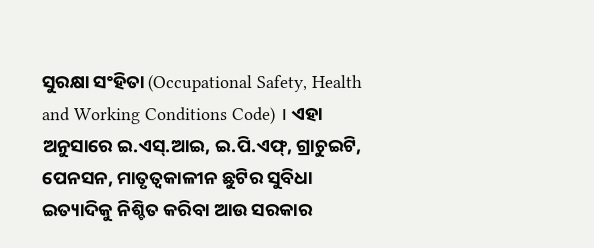ସୁରକ୍ଷା ସଂହିତା (Occupational Safety, Health and Working Conditions Code) । ଏହା ଅନୁସାରେ ଇ.ଏସ୍.ଆଇ, ଇ.ପି.ଏଫ୍, ଗ୍ରାଚୁଇଟି, ପେନସନ, ମାତୃତ୍ୱକାଳୀନ ଛୁଟିର ସୁବିଧା ଇତ୍ୟାଦିକୁ ନିଶ୍ଚିତ କରିବା ଆଉ ସରକାର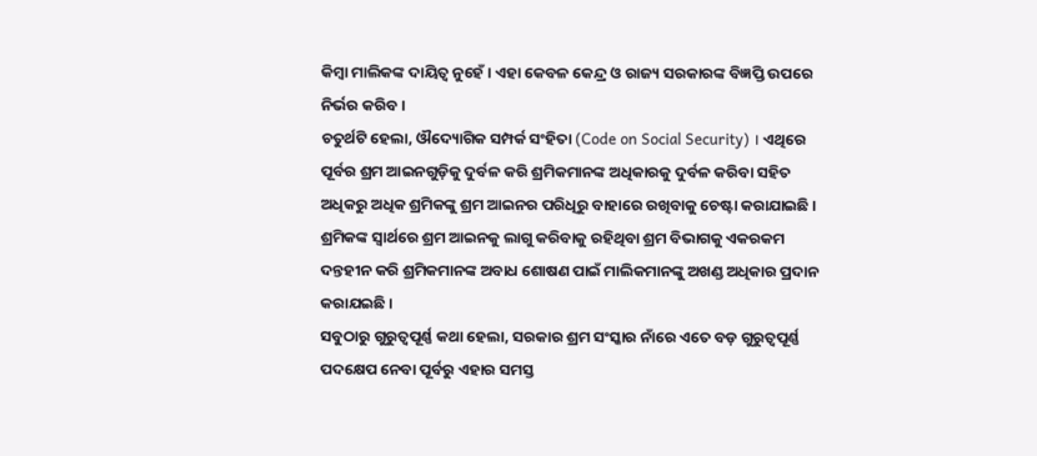କିମ୍ବା ମାଲିକଙ୍କ ଦାୟିତ୍ୱ ନୁହେଁ । ଏହା କେବଳ କେନ୍ଦ୍ର ଓ ରାଜ୍ୟ ସରକାରଙ୍କ ବିଜ୍ଞପ୍ତି ଉପରେ ନିର୍ଭର କରିବ ।
ଚତୁର୍ଥଟି ହେଲା, ଔଦ୍ୟୋଗିକ ସମ୍ପର୍କ ସଂହିତା (Code on Social Security) । ଏଥିରେ ପୂର୍ବର ଶ୍ରମ ଆଇନଗୁଡ଼ିକୁ ଦୁର୍ବଳ କରି ଶ୍ରମିକମାନଙ୍କ ଅଧିକାରକୁ ଦୁର୍ବଳ କରିବା ସହିତ ଅଧିକରୁ ଅଧିକ ଶ୍ରମିକଙ୍କୁ ଶ୍ରମ ଆଇନର ପରିଧିରୁ ବାହାରେ ରଖିବାକୁ ଚେଷ୍ଟା କରାଯାଇଛି । ଶ୍ରମିକଙ୍କ ସ୍ୱାର୍ଥରେ ଶ୍ରମ ଆଇନକୁ ଲାଗୁ କରିବାକୁ ରହିଥିବା ଶ୍ରମ ବିଭାଗକୁ ଏକରକମ ଦନ୍ତହୀନ କରି ଶ୍ରମିକମାନଙ୍କ ଅବାଧ ଶୋଷଣ ପାଇଁ ମାଲିକମାନଙ୍କୁ ଅଖଣ୍ଡ ଅଧିକାର ପ୍ରଦାନ କରାଯଇଛି ।
ସବୁଠାରୁ ଗୁରୁତ୍ୱପୂର୍ଣ୍ଣ କଥା ହେଲା, ସରକାର ଶ୍ରମ ସଂସ୍କାର ନାଁରେ ଏତେ ବଡ଼ ଗୁରୁତ୍ୱପୂର୍ଣ୍ଣ ପଦକ୍ଷେପ ନେବା ପୂର୍ବରୁ ଏହାର ସମସ୍ତ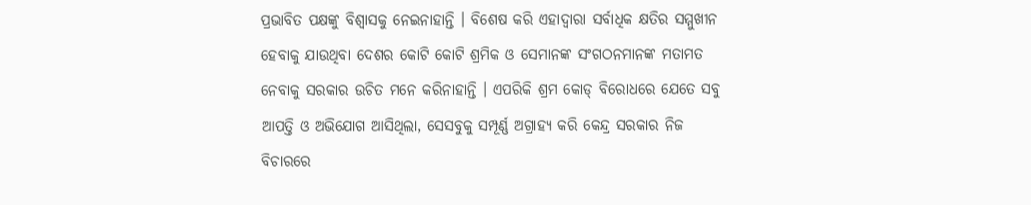ପ୍ରଭାବିତ ପକ୍ଷଙ୍କୁ ବିଶ୍ୱାସକୁ ନେଇନାହାନ୍ତି । ବିଶେଷ କରି ଏହାଦ୍ୱାରା ସର୍ବାଧିକ କ୍ଷତିର ସମ୍ମୁଖୀନ ହେବାକୁ ଯାଉଥିବା ଦେଶର କୋଟି କୋଟି ଶ୍ରମିକ ଓ ସେମାନଙ୍କ ସଂଗଠନମାନଙ୍କ ମତାମତ ନେବାକୁ ସରକାର ଉଚିତ ମନେ କରିନାହାନ୍ତି । ଏପରିକି ଶ୍ରମ କୋଡ୍ ବିରୋଧରେ ଯେତେ ସବୁ ଆପତ୍ତି ଓ ଅଭିଯୋଗ ଆସିଥିଲା, ସେସବୁକୁ ସମ୍ପୂର୍ଣ୍ଣ ଅଗ୍ରାହ୍ୟ କରି କେନ୍ଦ୍ର ସରକାର ନିଜ ବିଚାରରେ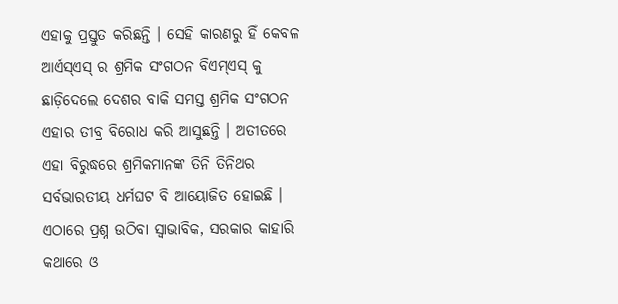ଏହାକୁ ପ୍ରସ୍ତୁତ କରିଛନ୍ତି । ସେହି କାରଣରୁ ହିଁ କେବଳ ଆର୍ଏସ୍ଏସ୍ ର ଶ୍ରମିକ ସଂଗଠନ ବିଏମ୍ଏସ୍ କୁ ଛାଡ଼ିଦେଲେ ଦେଶର ବାକି ସମସ୍ତ ଶ୍ରମିକ ସଂଗଠନ ଏହାର ତୀବ୍ର ବିରୋଧ କରି ଆସୁଛନ୍ତି । ଅତୀତରେ ଏହା ବିରୁଦ୍ଧରେ ଶ୍ରମିକମାନଙ୍କ ତିନି ତିନିଥର ସର୍ବଭାରତୀୟ ଧର୍ମଘଟ ବି ଆୟୋଜିତ ହୋଇଛି । ଏଠାରେ ପ୍ରଶ୍ନ ଉଠିବା ସ୍ୱାଭାବିକ, ସରକାର କାହାରି କଥାରେ ଓ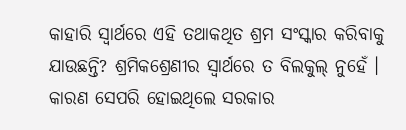କାହାରି ସ୍ୱାର୍ଥରେ ଏହି ତଥାକଥିତ ଶ୍ରମ ସଂସ୍କାର କରିବାକୁ ଯାଉଛନ୍ତି? ଶ୍ରମିକଶ୍ରେଣୀର ସ୍ୱାର୍ଥରେ ତ ବିଲକୁଲ୍ ନୁହେଁ । କାରଣ ସେପରି ହୋଇଥିଲେ ସରକାର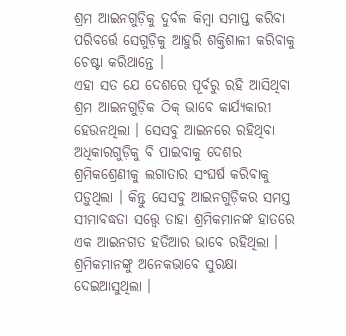ଶ୍ରମ ଆଇନଗୁଡ଼ିକୁ ଦୁର୍ବଳ କିମ୍ବା ସମାପ୍ତ କରିବା ପରିବର୍ତ୍ତେ ସେଗୁଡ଼ିକୁ ଆହୁରି ଶକ୍ତିଶାଳୀ କରିବାକୁ ଚେଷ୍ଟା କରିଥାନ୍ତେ ।
ଏହା ସତ ଯେ ଦେଶରେ ପୂର୍ବରୁ ରହି ଆସିଥିବା ଶ୍ରମ ଆଇନଗୁଡ଼ିକ ଠିକ୍ ଭାବେ କାର୍ଯ୍ୟକାରୀ ହେଉନଥିଲା । ସେସବୁ ଆଇନରେ ରହିଥିବା ଅଧିକାରଗୁଡ଼ିକୁ ବି ପାଇବାକୁ ଦେଶର ଶ୍ରମିକଶ୍ରେଣୀକୁ ଲଗାତାର ସଂଘର୍ଷ କରିବାକୁ ପଡ଼ୁଥିଲା । କିନ୍ତୁ ସେସବୁ ଆଇନଗୁଡ଼ିକର ସମସ୍ତ ସୀମାବଦ୍ଧତା ସତ୍ତ୍ୱେ ତାହା ଶ୍ରମିକମାନଙ୍କ ହାତରେ ଏକ ଆଇନଗତ ହତିଆର ଭାବେ ରହିଥିଲା । ଶ୍ରମିକମାନଙ୍କୁ ଅନେକଭାବେ ସୁରକ୍ଷା ଦେଇଆସୁଥିଲା ।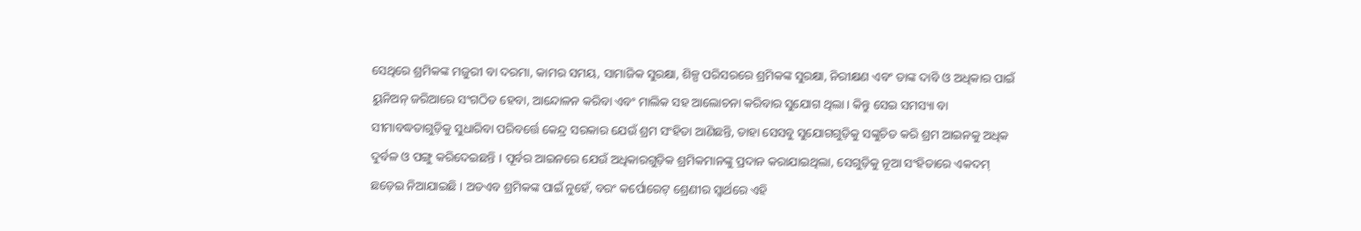ସେଥିରେ ଶ୍ରମିକଙ୍କ ମଜୁରୀ ବା ଦରମା, କାମର ସମୟ, ସାମାଜିକ ସୁରକ୍ଷା, ଶିଳ୍ପ ପରିସରରେ ଶ୍ରମିକଙ୍କ ସୁରକ୍ଷା, ନିରୀକ୍ଷଣ ଏବଂ ତାଙ୍କ ଦାବି ଓ ଅଧିକାର ପାଇଁ ୟୁନିଅନ୍ ଜରିଆରେ ସଂଗଠିତ ହେବା, ଆନ୍ଦୋଳନ କରିବା ଏବଂ ମାଲିକ ସହ ଆଲୋଚନା କରିବାର ସୁଯୋଗ ଥିଲା । କିନ୍ତୁ ସେଇ ସମସ୍ୟା ବା ସୀମାବଦ୍ଧତାଗୁଡ଼ିକୁ ସୁଧାରିବା ପରିବର୍ତ୍ତେ କେନ୍ଦ୍ର ସରକାର ଯେଉଁ ଶ୍ରମ ସଂହିତା ଆଣିଛନ୍ତି, ତାହା ସେସବୁ ସୁଯୋଗଗୁଡ଼ିକୁ ସଙ୍କୁଚିତ କରି ଶ୍ରମ ଆଇନକୁ ଅଧିକ ଦୁର୍ବଳ ଓ ପଙ୍ଗୁ କରିଦେଇଛନ୍ତି । ପୂର୍ବର ଆଇନରେ ଯେଉଁ ଅଧିକାରଗୁଡ଼ିକ ଶ୍ରମିକମାନଙ୍କୁ ପ୍ରଦାନ କରାଯାଇଥିଲା, ସେଗୁଡ଼ିକୁ ନୂଆ ସଂହିତାରେ ଏକଦମ୍ ଛଡ଼େଇ ନିଆଯାଇଛି । ଅତଏବ ଶ୍ରମିକଙ୍କ ପାଇଁ ନୁହେଁ, ବରଂ କର୍ପୋରେଟ୍ ଶ୍ରେଣୀର ସ୍ୱାର୍ଥରେ ଏହି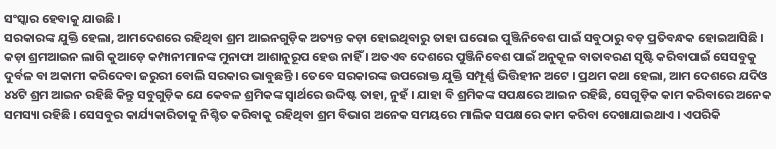ସଂସ୍କାର ହେବାକୁ ଯାଉଛି ।
ସରକାରଙ୍କ ଯୁକ୍ତି ହେଲା, ଆମଦେଶରେ ରହିଥିବା ଶ୍ରମ ଆଇନଗୁଡ଼ିକ ଅତ୍ୟନ୍ତ କଡ଼ା ହୋଇଥିବାରୁ ତାହା ଘରୋଇ ପୁଞ୍ଜିନିବେଶ ପାଇଁ ସବୁଠାରୁ ବଡ଼ ପ୍ରତିବନ୍ଧକ ହୋଇଆସିଛି । କଡ଼ା ଶ୍ରମଆଇନ ଲାଗି କୁଆଡ଼େ କମ୍ପାନୀମାନଙ୍କ ମୁନାଫା ଆଶାନୁରୂପ ହେଉ ନାହିଁ । ଅତଏବ ଦେଶରେ ପୁଞ୍ଜିନିବେଶ ପାଇଁ ଅନୁକୂଳ ବାତାବରଣ ସୃଷ୍ଟି କରିବାପାଇଁ ସେସବୁକୁ ଦୁର୍ବଳ ବା ଅକାମୀ କରିଦେବା ଜରୁରୀ ବୋଲି ସରକାର ଭାବୁଛନ୍ତି । ତେବେ ସରକାରଙ୍କ ଉପରୋକ୍ତ ଯୁକ୍ତି ସମ୍ପୂର୍ଣ୍ଣ ଭିତ୍ତିହୀନ ଅଟେ । ପ୍ରଥମ କଥା ହେଲା, ଆମ ଦେଶରେ ଯଦିଓ ୪୪ଟି ଶ୍ରମ ଆଇନ ରହିଛି କିନ୍ତୁ ସବୁଗୁଡ଼ିକ ଯେ କେବଳ ଶ୍ରମିକଙ୍କ ସ୍ୱାର୍ଥରେ ଉଦ୍ଦିଷ୍ଟ ତାହା, ନୁହଁ । ଯାହା ବି ଶ୍ରମିକଙ୍କ ସପକ୍ଷରେ ଆଇନ ରହିଛି, ସେଗୁଡ଼ିକ କାମ କରିବାରେ ଅନେକ ସମସ୍ୟା ରହିଛି । ସେସବୁର କାର୍ଯ୍ୟକାରିତାକୁ ନିଶ୍ଚିତ କରିବାକୁ ରହିଥିବା ଶ୍ରମ ବିଭାଗ ଅନେକ ସମୟରେ ମାଲିକ ସପକ୍ଷରେ କାମ କରିବା ଦେଖାଯାଇଥାଏ । ଏପରିକି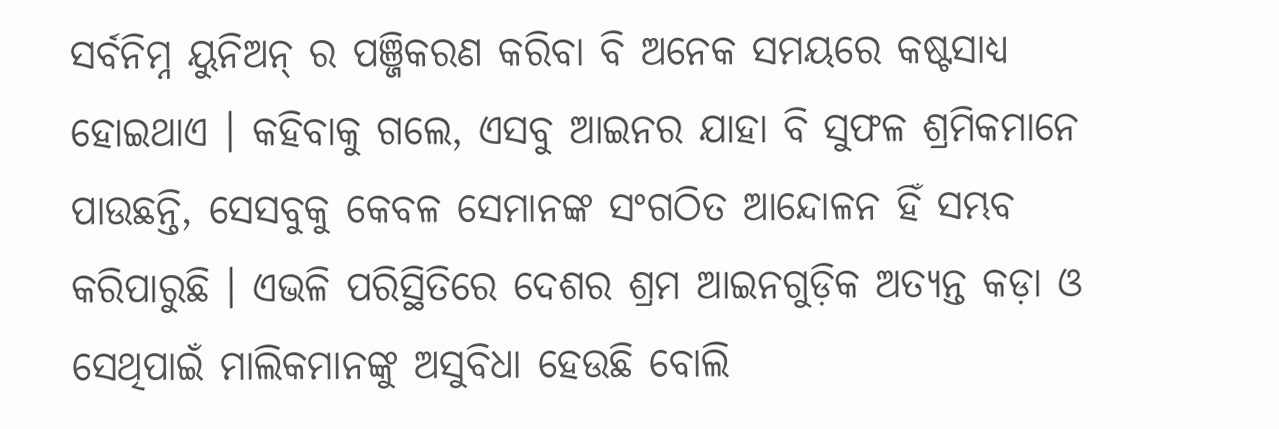ସର୍ବନିମ୍ନ ୟୁନିଅନ୍ ର ପଞ୍ଜିକରଣ କରିବା ବି ଅନେକ ସମୟରେ କଷ୍ଟସାଧ୍ୟ ହୋଇଥାଏ । କହିବାକୁ ଗଲେ, ଏସବୁ ଆଇନର ଯାହା ବି ସୁଫଳ ଶ୍ରମିକମାନେ ପାଉଛନ୍ତି, ସେସବୁକୁ କେବଳ ସେମାନଙ୍କ ସଂଗଠିତ ଆନ୍ଦୋଳନ ହିଁ ସମ୍ଭବ କରିପାରୁଛି । ଏଭଳି ପରିସ୍ଥିତିରେ ଦେଶର ଶ୍ରମ ଆଇନଗୁଡ଼ିକ ଅତ୍ୟନ୍ତ କଡ଼ା ଓ ସେଥିପାଇଁ ମାଲିକମାନଙ୍କୁ ଅସୁବିଧା ହେଉଛି ବୋଲି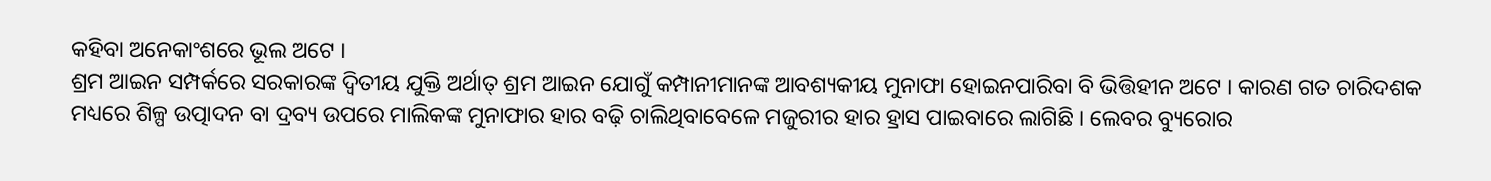କହିବା ଅନେକାଂଶରେ ଭୂଲ ଅଟେ ।
ଶ୍ରମ ଆଇନ ସମ୍ପର୍କରେ ସରକାରଙ୍କ ଦ୍ୱିତୀୟ ଯୁକ୍ତି ଅର୍ଥାତ୍ ଶ୍ରମ ଆଇନ ଯୋଗୁଁ କମ୍ପାନୀମାନଙ୍କ ଆବଶ୍ୟକୀୟ ମୁନାଫା ହୋଇନପାରିବା ବି ଭିତ୍ତିହୀନ ଅଟେ । କାରଣ ଗତ ଚାରିଦଶକ ମଧ୍ୟରେ ଶିଳ୍ପ ଉତ୍ପାଦନ ବା ଦ୍ରବ୍ୟ ଉପରେ ମାଲିକଙ୍କ ମୁନାଫାର ହାର ବଢ଼ି ଚାଲିଥିବାବେଳେ ମଜୁରୀର ହାର ହ୍ରାସ ପାଇବାରେ ଲାଗିଛି । ଲେବର ବ୍ୟୁରୋର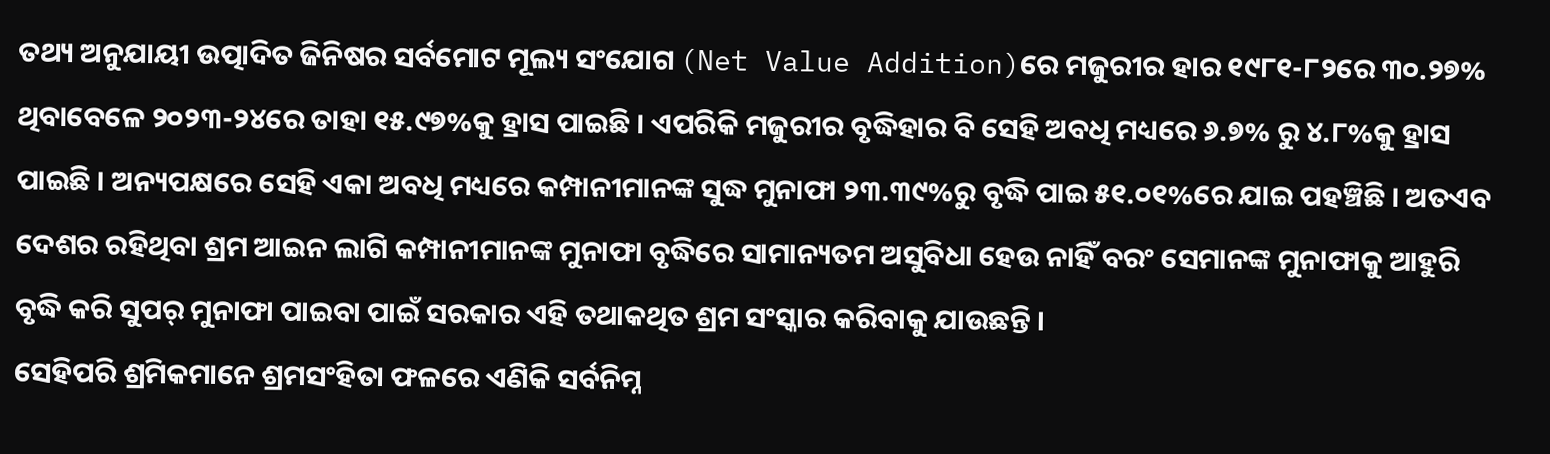ତଥ୍ୟ ଅନୁଯାୟୀ ଉତ୍ପାଦିତ ଜିନିଷର ସର୍ବମୋଟ ମୂଲ୍ୟ ସଂଯୋଗ (Net Value Addition)ରେ ମଜୁରୀର ହାର ୧୯୮୧-୮୨ରେ ୩୦.୨୭% ଥିବାବେଳେ ୨୦୨୩-୨୪ରେ ତାହା ୧୫.୯୭%କୁ ହ୍ରାସ ପାଇଛି । ଏପରିକି ମଜୁରୀର ବୃଦ୍ଧିହାର ବି ସେହି ଅବଧି ମଧ୍ୟରେ ୬.୭% ରୁ ୪.୮%କୁ ହ୍ରାସ ପାଇଛି । ଅନ୍ୟପକ୍ଷରେ ସେହି ଏକା ଅବଧି ମଧ୍ୟରେ କମ୍ପାନୀମାନଙ୍କ ସୁଦ୍ଧ ମୁନାଫା ୨୩.୩୯%ରୁ ବୃଦ୍ଧି ପାଇ ୫୧.୦୧%ରେ ଯାଇ ପହଞ୍ଚିଛି । ଅତଏବ ଦେଶର ରହିଥିବା ଶ୍ରମ ଆଇନ ଲାଗି କମ୍ପାନୀମାନଙ୍କ ମୁନାଫା ବୃଦ୍ଧିରେ ସାମାନ୍ୟତମ ଅସୁବିଧା ହେଉ ନାହିଁ ବରଂ ସେମାନଙ୍କ ମୁନାଫାକୁ ଆହୁରି ବୃଦ୍ଧି କରି ସୁପର୍ ମୁନାଫା ପାଇବା ପାଇଁ ସରକାର ଏହି ତଥାକଥିତ ଶ୍ରମ ସଂସ୍କାର କରିବାକୁ ଯାଉଛନ୍ତି ।
ସେହିପରି ଶ୍ରମିକମାନେ ଶ୍ରମସଂହିତା ଫଳରେ ଏଣିକି ସର୍ବନିମ୍ନ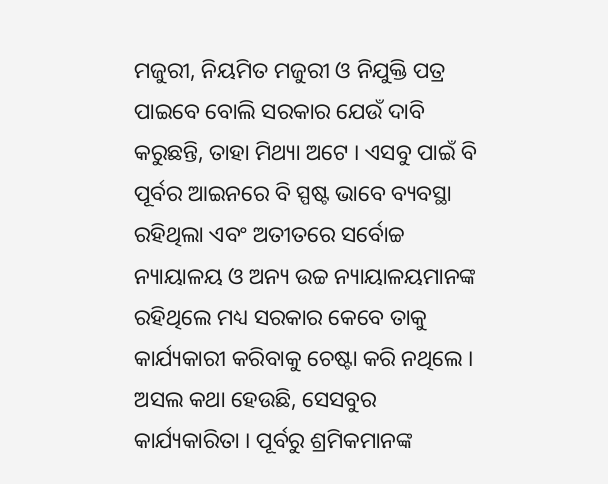ମଜୁରୀ, ନିୟମିତ ମଜୁରୀ ଓ ନିଯୁକ୍ତି ପତ୍ର ପାଇବେ ବୋଲି ସରକାର ଯେଉଁ ଦାବି କରୁଛନ୍ତି, ତାହା ମିଥ୍ୟା ଅଟେ । ଏସବୁ ପାଇଁ ବି ପୂର୍ବର ଆଇନରେ ବି ସ୍ପଷ୍ଟ ଭାବେ ବ୍ୟବସ୍ଥା ରହିଥିଲା ଏବଂ ଅତୀତରେ ସର୍ବୋଚ୍ଚ ନ୍ୟାୟାଳୟ ଓ ଅନ୍ୟ ଉଚ୍ଚ ନ୍ୟାୟାଳୟମାନଙ୍କ ରହିଥିଲେ ମଧ୍ୟ ସରକାର କେବେ ତାକୁ କାର୍ଯ୍ୟକାରୀ କରିବାକୁ ଚେଷ୍ଟା କରି ନଥିଲେ । ଅସଲ କଥା ହେଉଛି, ସେସବୁର କାର୍ଯ୍ୟକାରିତା । ପୂର୍ବରୁ ଶ୍ରମିକମାନଙ୍କ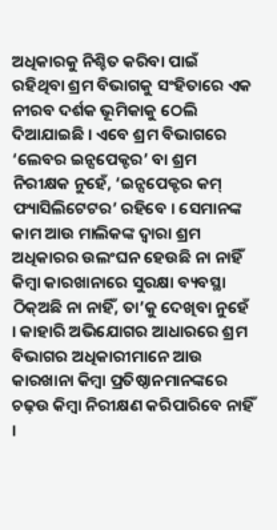ଅଧିକାରକୁ ନିଶ୍ଚିତ କରିବା ପାଇଁ ରହିଥିବା ଶ୍ରମ ବିଭାଗକୁ ସଂହିତାରେ ଏକ ନୀରବ ଦର୍ଶକ ଭୂମିକାକୁ ଠେଲି ଦିଆଯାଇଛି । ଏବେ ଶ୍ରମ ବିଭାଗରେ ‘ଲେବର ଇନ୍ସପେକ୍ଟର’ ବା ଶ୍ରମ ନିରୀକ୍ଷକ ନୁହେଁ, ‘ଇନ୍ସପେକ୍ଟର କମ୍ ଫ୍ୟାସିଲିଟେଟର’ ରହିବେ । ସେମାନଙ୍କ କାମ ଆଉ ମାଲିକଙ୍କ ଦ୍ୱାରା ଶ୍ରମ ଅଧିକାରର ଉଲଂଘନ ହେଉଛି ନା ନାହିଁ କିମ୍ବା କାରଖାନାରେ ସୁରକ୍ଷା ବ୍ୟବସ୍ଥା ଠିକ୍ଅଛି ନା ନାହିଁ, ତା’କୁ ଦେଖିବା ନୁହେଁ । କାହାରି ଅଭିଯୋଗର ଆଧାରରେ ଶ୍ରମ ବିଭାଗର ଅଧିକାରୀମାନେ ଆଉ କାରଖାନା କିମ୍ବା ପ୍ରତିଷ୍ଠାନମାନଙ୍କରେ ଚଢ଼ଉ କିମ୍ବା ନିରୀକ୍ଷଣ କରିପାରିବେ ନାହିଁ ।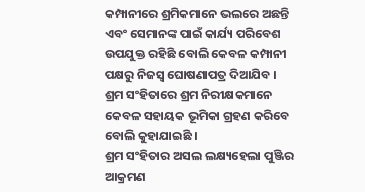କମ୍ପାନୀରେ ଶ୍ରମିକମାନେ ଭଲରେ ଅଛନ୍ତି ଏବଂ ସେମାନଙ୍କ ପାଇଁ କାର୍ଯ୍ୟ ପରିବେଶ ଉପଯୁକ୍ତ ରହିଛି ବୋଲି କେବଳ କମ୍ପାନୀ ପକ୍ଷରୁ ନିଜସ୍ୱ ଘୋଷଣାପତ୍ର ଦିଆଯିବ । ଶ୍ରମ ସଂହିତାରେ ଶ୍ରମ ନିରୀକ୍ଷକମାନେ କେବଳ ସହାୟକ ଭୂମିକା ଗ୍ରହଣ କରିବେ ବୋଲି କୁହାଯାଇଛି ।
ଶ୍ରମ ସଂହିତାର ଅସଲ ଲକ୍ଷ୍ୟହେଲା ପୁଞ୍ଜିର ଆକ୍ରମଣ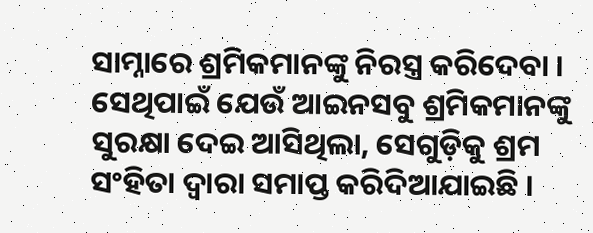ସାମ୍ନାରେ ଶ୍ରମିକମାନଙ୍କୁ ନିରସ୍ତ୍ର କରିଦେବା । ସେଥିପାଇଁ ଯେଉଁ ଆଇନସବୁ ଶ୍ରମିକମାନଙ୍କୁ ସୁରକ୍ଷା ଦେଇ ଆସିଥିଲା, ସେଗୁଡ଼ିକୁ ଶ୍ରମ ସଂହିତା ଦ୍ୱାରା ସମାପ୍ତ କରିଦିଆଯାଇଛି ।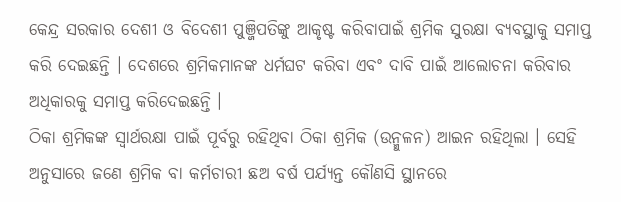କେନ୍ଦ୍ର ସରକାର ଦେଶୀ ଓ ବିଦେଶୀ ପୁଞ୍ଜିପତିଙ୍କୁ ଆକୃଷ୍ଟ କରିବାପାଇଁ ଶ୍ରମିକ ସୁରକ୍ଷା ବ୍ୟବସ୍ଥାକୁ ସମାପ୍ତ କରି ଦେଇଛନ୍ତି । ଦେଶରେ ଶ୍ରମିକମାନଙ୍କ ଧର୍ମଘଟ କରିବା ଏବଂ ଦାବି ପାଇଁ ଆଲୋଚନା କରିବାର ଅଧିକାରକୁ ସମାପ୍ତ କରିଦେଇଛନ୍ତି ।
ଠିକା ଶ୍ରମିକଙ୍କ ସ୍ୱାର୍ଥରକ୍ଷା ପାଇଁ ପୂର୍ବରୁ ରହିଥିବା ଠିକା ଶ୍ରମିକ (ଉନ୍ମୁଳନ) ଆଇନ ରହିଥିଲା । ସେହି ଅନୁସାରେ ଜଣେ ଶ୍ରମିକ ବା କର୍ମଚାରୀ ଛଅ ବର୍ଷ ପର୍ଯ୍ୟନ୍ତ କୌଣସି ସ୍ଥାନରେ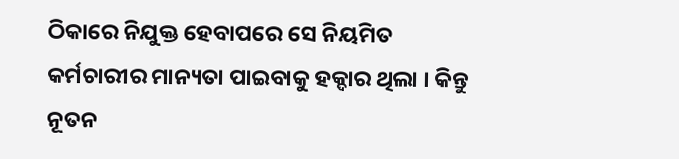ଠିକାରେ ନିଯୁକ୍ତ ହେବାପରେ ସେ ନିୟମିତ କର୍ମଚାରୀର ମାନ୍ୟତା ପାଇବାକୁ ହକ୍ଦାର ଥିଲା । କିନ୍ତୁ ନୂତନ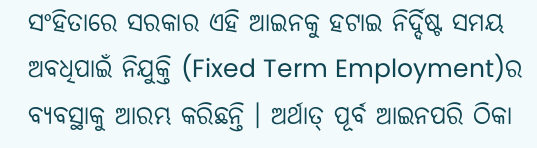ସଂହିତାରେ ସରକାର ଏହି ଆଇନକୁ ହଟାଇ ନିର୍ଦ୍ଦିଷ୍ଟ ସମୟ ଅବଧିପାଇଁ ନିଯୁକ୍ତି (Fixed Term Employment)ର ବ୍ୟବସ୍ଥାକୁ ଆରମ୍ଭ କରିଛନ୍ତି । ଅର୍ଥାତ୍ ପୂର୍ବ ଆଇନପରି ଠିକା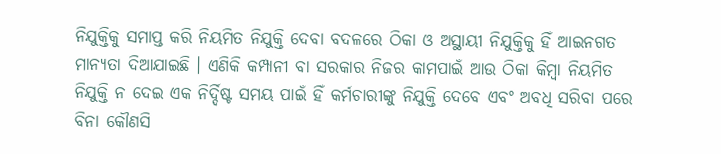ନିଯୁକ୍ତିକୁ ସମାପ୍ତ କରି ନିୟମିତ ନିଯୁକ୍ତି ଦେବା ବଦଳରେ ଠିକା ଓ ଅସ୍ଥାୟୀ ନିଯୁକ୍ତିକୁ ହିଁ ଆଇନଗତ ମାନ୍ୟତା ଦିଆଯାଇଛି । ଏଣିକି କମ୍ପାନୀ ବା ସରକାର ନିଜର କାମପାଇଁ ଆଉ ଠିକା କିମ୍ବା ନିୟମିତ ନିଯୁକ୍ତି ନ ଦେଇ ଏକ ନିର୍ଦ୍ଦିଷ୍ଟ ସମୟ ପାଇଁ ହିଁ କର୍ମଚାରୀଙ୍କୁ ନିଯୁକ୍ତି ଦେବେ ଏବଂ ଅବଧି ସରିବା ପରେ ବିନା କୌଣସି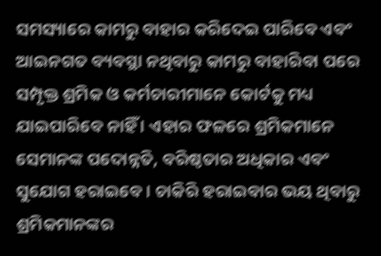ସମସ୍ୟାରେ କାମରୁ ବାହାର କରିଦେଇ ପାରିବେ ଏବଂ ଆଇନଗତ ବ୍ୟବସ୍ଥା ନଥିବାରୁ କାମରୁ ବାହାରିବା ପରେ ସମ୍ପୃକ୍ତ ଶ୍ରମିକ ଓ କର୍ମଚାରୀମାନେ କୋର୍ଟକୁ ମଧ୍ୟ ଯାଇପାରିବେ ନାହିଁ । ଏହାର ଫଳରେ ଶ୍ରମିକମାନେ ସେମାନଙ୍କ ପଦୋନ୍ନତି, ବରିଷ୍ଠତାର ଅଧିକାର ଏବଂ ସୁଯୋଗ ହରାଇବେ । ଚାକିରି ହରାଇବାର ଭୟ ଥିବାରୁ ଶ୍ରମିକମାନଙ୍କର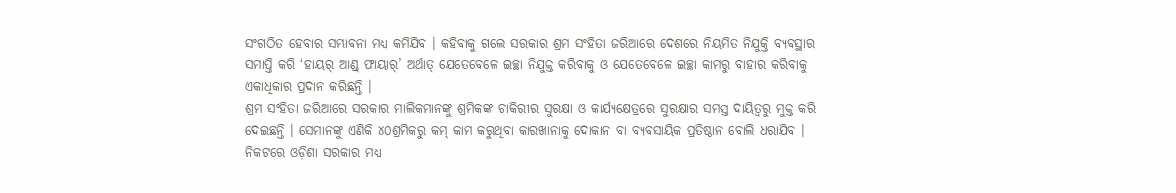ସଂଗଠିତ ହେବାର ସମ୍ଭାବନା ମଧ୍ୟ କମିଯିବ । କହିବାକୁ ଗଲେ ସରକାର ଶ୍ରମ ସଂହିତା ଜରିଆରେ ଦେଶରେ ନିୟମିତ ନିଯୁକ୍ତି ବ୍ୟବସ୍ଥାର ସମାପ୍ତି କରି ‘ହାୟର୍ ଆଣ୍ଡ୍ ଫାୟାର୍’ ଅର୍ଥାତ୍ ଯେତେବେଳେ ଇଚ୍ଛା ନିଯୁକ୍ତ କରିବାକୁ ଓ ଯେତେବେଳେ ଇଚ୍ଛା କାମରୁ ବାହାର କରିବାକୁ ଏକାଧିକାର ପ୍ରଦାନ କରିଛନ୍ତି ।
ଶ୍ରମ ସଂହିତା ଜରିଆରେ ସରକାର ମାଲିକମାନଙ୍କୁ ଶ୍ରମିକଙ୍କ ଚାକିରୀର ସୁରକ୍ଷା ଓ କାର୍ଯ୍ୟକ୍ଷେତ୍ରରେ ସୁରକ୍ଷାର ସମସ୍ତ ଦାୟିତ୍ୱରୁ ମୁକ୍ତ କରି ଦେଇଛନ୍ତି । ସେମାନଙ୍କୁ ଏଣିକି ୪୦ଶ୍ରମିକରୁ କମ୍ କାମ କରୁଥିବା କାରଖାନାକୁ ଦୋକାନ ବା ବ୍ୟବସାୟିକ ପ୍ରତିଷ୍ଠାନ ବୋଲି ଧରାଯିବ । ନିକଟରେ ଓଡ଼ିଶା ସରକାର ମଧ୍ୟ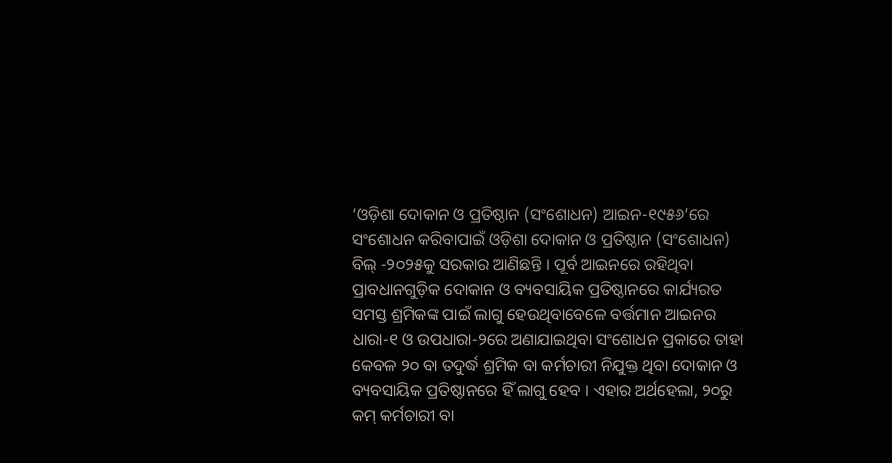‘ଓଡ଼ିଶା ଦୋକାନ ଓ ପ୍ରତିଷ୍ଠାନ (ସଂଶୋଧନ) ଆଇନ-୧୯୫୬’ରେ ସଂଶୋଧନ କରିବାପାଇଁ ଓଡ଼ିଶା ଦୋକାନ ଓ ପ୍ରତିଷ୍ଠାନ (ସଂଶୋଧନ) ବିଲ୍ -୨୦୨୫କୁ ସରକାର ଆଣିଛନ୍ତି । ପୂର୍ବ ଆଇନରେ ରହିଥିବା ପ୍ରାବଧାନଗୁଡ଼ିକ ଦୋକାନ ଓ ବ୍ୟବସାୟିକ ପ୍ରତିଷ୍ଠାନରେ କାର୍ଯ୍ୟରତ ସମସ୍ତ ଶ୍ରମିକଙ୍କ ପାଇଁ ଲାଗୁ ହେଉଥିବାବେଳେ ବର୍ତ୍ତମାନ ଆଇନର ଧାରା-୧ ଓ ଉପଧାରା-୨ରେ ଅଣାଯାଇଥିବା ସଂଶୋଧନ ପ୍ରକାରେ ତାହା କେବଳ ୨୦ ବା ତଦୁର୍ଦ୍ଧ ଶ୍ରମିକ ବା କର୍ମଚାରୀ ନିଯୁକ୍ତ ଥିବା ଦୋକାନ ଓ ବ୍ୟବସାୟିକ ପ୍ରତିଷ୍ଠାନରେ ହିଁ ଲାଗୁ ହେବ । ଏହାର ଅର୍ଥହେଲା, ୨୦ରୁ କମ୍ କର୍ମଚାରୀ ବା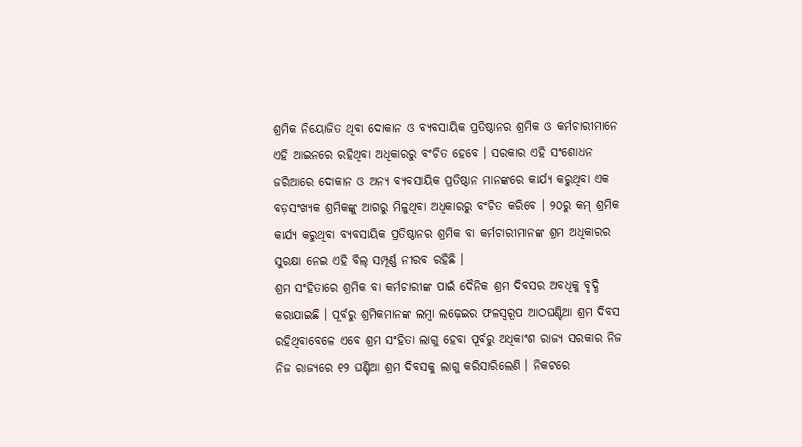ଶ୍ରମିକ ନିୟୋଜିତ ଥିବା ଦୋକାନ ଓ ବ୍ୟବସାୟିକ ପ୍ରତିଷ୍ଠାନର ଶ୍ରମିକ ଓ କର୍ମଚାରୀମାନେ ଏହି ଆଇନରେ ରହିଥିବା ଅଧିକାରରୁ ବଂଚିତ ହେବେ । ସରକାର ଏହି ସଂଶୋଧନ ଜରିଆରେ ଦୋକାନ ଓ ଅନ୍ୟ ବ୍ୟବସାୟିକ ପ୍ରତିଷ୍ଠାନ ମାନଙ୍କରେ କାର୍ଯ୍ୟ କରୁଥିବା ଏକ ବଡ଼ସଂଖ୍ୟକ ଶ୍ରମିକଙ୍କୁ ଆଗରୁ ମିଳୁଥିବା ଅଧିକାରରୁ ବଂଚିତ କରିବେ । ୨୦ରୁ କମ୍ ଶ୍ରମିକ କାର୍ଯ୍ୟ କରୁଥିବା ବ୍ୟବସାୟିକ ପ୍ରତିଷ୍ଠାନର ଶ୍ରମିକ ବା କର୍ମଚାରୀମାନଙ୍କ ଶ୍ରମ ଅଧିକାରର ସୁରକ୍ଷା ନେଇ ଏହି ବିଲ୍ ସମ୍ପୂର୍ଣ୍ଣ ନୀରବ ରହିଛି ।
ଶ୍ରମ ସଂହିତାରେ ଶ୍ରମିକ ବା କର୍ମଚାରୀଙ୍କ ପାଇଁ ଦୈନିକ ଶ୍ରମ ଦିବସର ଅବଧିକୁ ବୃଦ୍ଧି କରାଯାଇଛି । ପୂର୍ବରୁ ଶ୍ରମିକମାନଙ୍କ ଲମ୍ବା ଲଢ଼େଇର ଫଳସ୍ୱରୂପ ଆଠଘଣ୍ଟିଆ ଶ୍ରମ ଦିବସ ରହିଥିବାବେଳେ ଏବେ ଶ୍ରମ ସଂହିତା ଲାଗୁ ହେବା ପୂର୍ବରୁ ଅଧିକାଂଶ ରାଜ୍ୟ ସରକାର ନିଜ ନିଜ ରାଜ୍ୟରେ ୧୨ ଘଣ୍ଟିଆ ଶ୍ରମ ଦିବସକୁ ଲାଗୁ କରିସାରିଲେଣି । ନିକଟରେ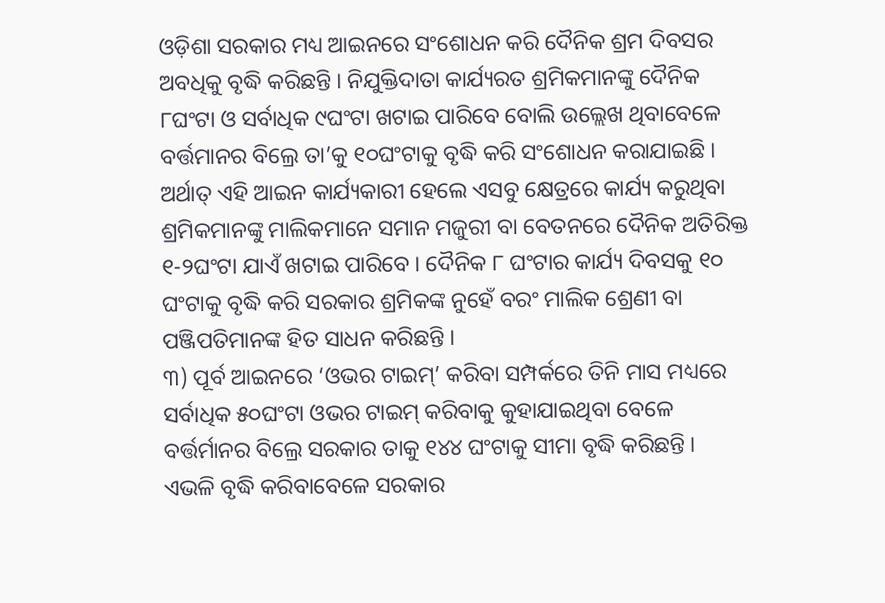ଓଡ଼ିଶା ସରକାର ମଧ୍ୟ ଆଇନରେ ସଂଶୋଧନ କରି ଦୈନିକ ଶ୍ରମ ଦିବସର ଅବଧିକୁ ବୃଦ୍ଧି କରିଛନ୍ତି । ନିଯୁକ୍ତିଦାତା କାର୍ଯ୍ୟରତ ଶ୍ରମିକମାନଙ୍କୁ ଦୈନିକ ୮ଘଂଟା ଓ ସର୍ବାଧିକ ୯ଘଂଟା ଖଟାଇ ପାରିବେ ବୋଲି ଉଲ୍ଲେଖ ଥିବାବେଳେ ବର୍ତ୍ତମାନର ବିଲ୍ରେ ତା’କୁ ୧୦ଘଂଟାକୁ ବୃଦ୍ଧି କରି ସଂଶୋଧନ କରାଯାଇଛି । ଅର୍ଥାତ୍ ଏହି ଆଇନ କାର୍ଯ୍ୟକାରୀ ହେଲେ ଏସବୁ କ୍ଷେତ୍ରରେ କାର୍ଯ୍ୟ କରୁଥିବା ଶ୍ରମିକମାନଙ୍କୁ ମାଲିକମାନେ ସମାନ ମଜୁରୀ ବା ବେତନରେ ଦୈନିକ ଅତିରିକ୍ତ ୧-୨ଘଂଟା ଯାଏଁ ଖଟାଇ ପାରିବେ । ଦୈନିକ ୮ ଘଂଟାର କାର୍ଯ୍ୟ ଦିବସକୁ ୧୦ ଘଂଟାକୁ ବୃଦ୍ଧି କରି ସରକାର ଶ୍ରମିକଙ୍କ ନୁହେଁ ବରଂ ମାଲିକ ଶ୍ରେଣୀ ବା ପଞ୍ଜିପତିମାନଙ୍କ ହିତ ସାଧନ କରିଛନ୍ତି ।
୩) ପୂର୍ବ ଆଇନରେ ‘ଓଭର ଟାଇମ୍’ କରିବା ସମ୍ପର୍କରେ ତିନି ମାସ ମଧ୍ୟରେ ସର୍ବାଧିକ ୫୦ଘଂଟା ଓଭର ଟାଇମ୍ କରିବାକୁ କୁହାଯାଇଥିବା ବେଳେ ବର୍ତ୍ତର୍ମାନର ବିଲ୍ରେ ସରକାର ତାକୁ ୧୪୪ ଘଂଟାକୁ ସୀମା ବୃଦ୍ଧି କରିଛନ୍ତି । ଏଭଳି ବୃଦ୍ଧି କରିବାବେଳେ ସରକାର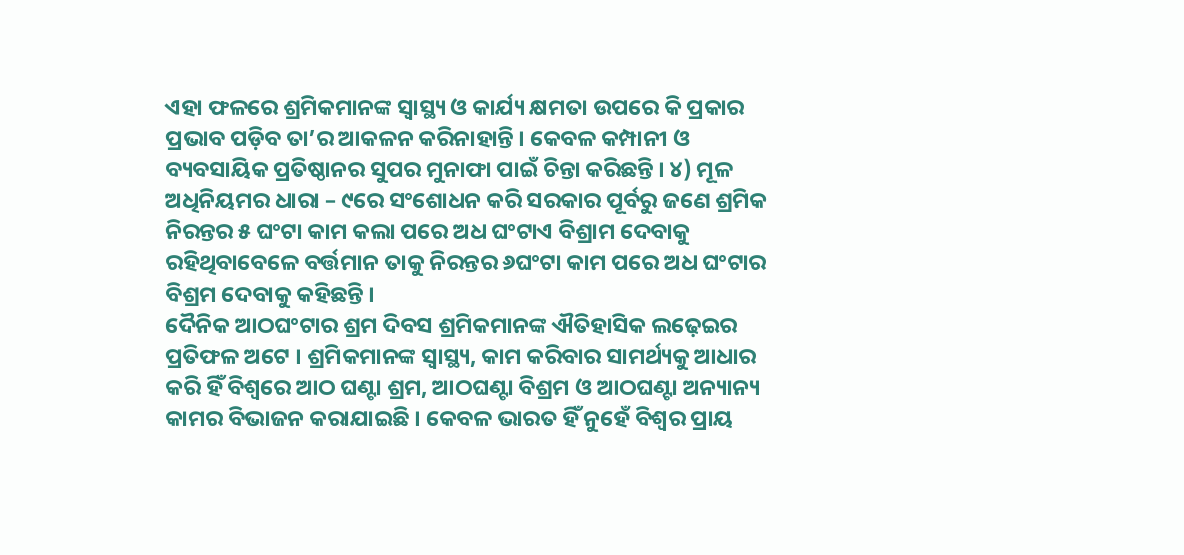ଏହା ଫଳରେ ଶ୍ରମିକମାନଙ୍କ ସ୍ୱାସ୍ଥ୍ୟ ଓ କାର୍ଯ୍ୟ କ୍ଷମତା ଉପରେ କି ପ୍ରକାର ପ୍ରଭାବ ପଡ଼ିବ ତା’ର ଆକଳନ କରିନାହାନ୍ତି । କେବଳ କମ୍ପାନୀ ଓ ବ୍ୟବସାୟିକ ପ୍ରତିଷ୍ଠାନର ସୁପର ମୁନାଫା ପାଇଁ ଚିନ୍ତା କରିଛନ୍ତି । ୪) ମୂଳ ଅଧିନିୟମର ଧାରା – ୯ରେ ସଂଶୋଧନ କରି ସରକାର ପୂର୍ବରୁ ଜଣେ ଶ୍ରମିକ ନିରନ୍ତର ୫ ଘଂଟା କାମ କଲା ପରେ ଅଧ ଘଂଟାଏ ବିଶ୍ରାମ ଦେବାକୁ ରହିଥିବାବେଳେ ବର୍ତ୍ତମାନ ତାକୁ ନିରନ୍ତର ୬ଘଂଟା କାମ ପରେ ଅଧ ଘଂଟାର ବିଶ୍ରମ ଦେବାକୁ କହିଛନ୍ତି ।
ଦୈନିକ ଆଠଘଂଟାର ଶ୍ରମ ଦିବସ ଶ୍ରମିକମାନଙ୍କ ଐତିହାସିକ ଲଢ଼େଇର ପ୍ରତିଫଳ ଅଟେ । ଶ୍ରମିକମାନଙ୍କ ସ୍ୱାସ୍ଥ୍ୟ, କାମ କରିବାର ସାମର୍ଥ୍ୟକୁ ଆଧାର କରି ହିଁ ବିଶ୍ୱରେ ଆଠ ଘଣ୍ଟା ଶ୍ରମ, ଆଠଘଣ୍ଟା ବିଶ୍ରମ ଓ ଆଠଘଣ୍ଟା ଅନ୍ୟାନ୍ୟ କାମର ବିଭାଜନ କରାଯାଇଛି । କେବଳ ଭାରତ ହିଁ ନୁହେଁ ବିଶ୍ୱର ପ୍ରାୟ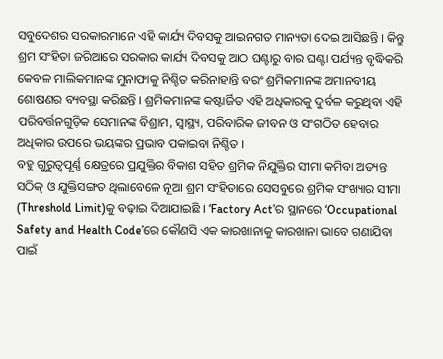ସବୁଦେଶର ସରକାରମାନେ ଏହି କାର୍ଯ୍ୟ ଦିବସକୁ ଆଇନଗତ ମାନ୍ୟତା ଦେଇ ଆସିଛନ୍ତି । କିନ୍ତୁ ଶ୍ରମ ସଂହିତା ଜରିଆରେ ସରକାର କାର୍ଯ୍ୟ ଦିବସକୁ ଆଠ ଘଣ୍ଟାରୁ ବାର ଘଣ୍ଟା ପର୍ଯ୍ୟନ୍ତ ବୃଦ୍ଧିକରି କେବଳ ମାଲିକମାନଙ୍କ ମୁନାଫାକୁ ନିଶ୍ଚିତ କରିନାହାନ୍ତି ବରଂ ଶ୍ରମିକମାନଙ୍କ ଅମାନବୀୟ ଶୋଷଣର ବ୍ୟବସ୍ଥା କରିଛନ୍ତି । ଶ୍ରମିକମାନଙ୍କ କଷ୍ଟାର୍ଜିତ ଏହି ଅଧିକାରକୁ ଦୁର୍ବଳ କରୁଥିବା ଏହି ପରିବର୍ତ୍ତନଗୁଡ଼ିକ ସେମାନଙ୍କ ବିଶ୍ରାମ, ସ୍ୱାସ୍ଥ୍ୟ, ପରିବାରିକ ଜୀବନ ଓ ସଂଗଠିତ ହେବାର ଅଧିକାର ଉପରେ ଭୟଙ୍କର ପ୍ରଭାବ ପକାଇବା ନିଶ୍ଚିତ ।
ବହୁ ଗୁରୁତ୍ୱପୂର୍ଣ୍ଣ କ୍ଷେତ୍ରରେ ପ୍ରଯୁକ୍ତିର ବିକାଶ ସହିତ ଶ୍ରମିକ ନିଯୁକ୍ତିର ସୀମା କମିବା ଅତ୍ୟନ୍ତ ସଠିକ୍ ଓ ଯୁକ୍ତିସଙ୍ଗତ ଥିଲାବେଳେ ନୂଆ ଶ୍ରମ ସଂହିତାରେ ସେସବୁରେ ଶ୍ରମିକ ସଂଖ୍ୟାର ସୀମା (Threshold Limit)କୁ ବଢ଼ାଇ ଦିଆଯାଇଛି । ‘Factory Act’ର ସ୍ଥାନରେ ‘Occupational Safety and Health Code’ରେ କୌଣସି ଏକ କାରଖାନାକୁ କାରଖାନା ଭାବେ ଗଣାଯିବା ପାଇଁ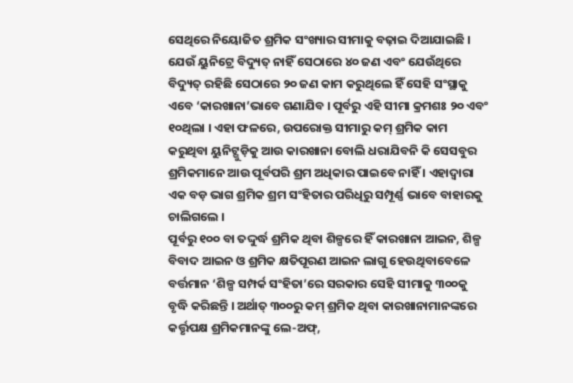ସେଥିରେ ନିୟୋଜିତ ଶ୍ରମିକ ସଂଖ୍ୟାର ସୀମାକୁ ବଢ଼ାଇ ଦିଆଯାଇଛି । ଯେଉଁ ୟୁନିଟ୍ରେ ବିଦ୍ୟୁତ୍ ନାହିଁ ସେଠାରେ ୪୦ ଜଣ ଏବଂ ଯେଉଁଥିରେ ବିଦ୍ୟୁତ୍ ରହିଛି ସେଠାରେ ୨୦ ଜଣ କାମ କରୁଥିଲେ ହିଁ ସେହି ସଂସ୍ଥାକୁ ଏବେ ‘କାରଖାନା’ଭାବେ ଗଣାଯିବ । ପୂର୍ବରୁ ଏହି ସୀମା କ୍ରମଶଃ ୨୦ ଏବଂ ୧୦ଥିଲା । ଏହା ଫଳରେ, ଉପରୋକ୍ତ ସୀମାରୁ କମ୍ ଶ୍ରମିକ କାମ କରୁଥିବା ୟୁନିଟ୍ଗୁଡ଼ିକୁ ଆଉ କାରଖାନା ବୋଲି ଧରାଯିବନି କି ସେସବୁର ଶ୍ରମିକମାନେ ଆଉ ପୂର୍ବପରି ଶ୍ରମ ଅଧିକାର ପାଇବେ ନାହିଁ । ଏହାଦ୍ୱାରା ଏକ ବଡ଼ ଭାଗ ଶ୍ରମିକ ଶ୍ରମ ସଂହିତାର ପରିଧିରୁ ସମ୍ପୂର୍ଣ୍ଣ ଭାବେ ବାହାରକୁ ଚାଲିଗଲେ ।
ପୂର୍ବରୁ ୧୦୦ ବା ତଦ୍ଦୁର୍ଦ୍ଧ ଶ୍ରମିକ ଥିବା ଶିଳ୍ପରେ ହିଁ କାରଖାନା ଆଇନ, ଶିଳ୍ପ ବିବାଦ ଆଇନ ଓ ଶ୍ରମିକ କ୍ଷତିପୂରଣ ଆଇନ ଲାଗୁ ହେଉଥିବାବେଳେ ବର୍ତ୍ତମାନ ‘ଶିଳ୍ପ ସମ୍ପର୍କ ସଂହିତା’ରେ ସରକାର ସେହି ସୀମାକୁ ୩୦୦କୁ ବୃଦ୍ଧି କରିଛନ୍ତି । ଅର୍ଥାତ୍ ୩୦୦ରୁ କମ୍ ଶ୍ରମିକ ଥିବା କାରଖାନାମାନଙ୍କରେ କର୍ତ୍ତୃପକ୍ଷ ଶ୍ରମିକମାନଙ୍କୁ ଲେ-ଅଫ୍,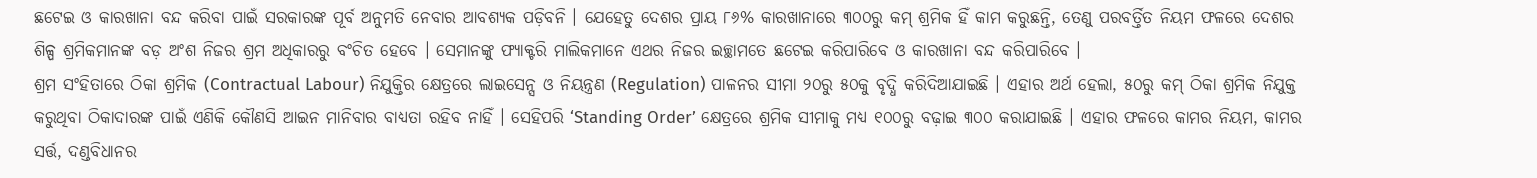ଛଟେଇ ଓ କାରଖାନା ବନ୍ଦ କରିବା ପାଇଁ ସରକାରଙ୍କ ପୂର୍ବ ଅନୁମତି ନେବାର ଆବଶ୍ୟକ ପଡ଼ିବନି । ଯେହେତୁ ଦେଶର ପ୍ରାୟ ୮୬% କାରଖାନାରେ ୩୦୦ରୁ କମ୍ ଶ୍ରମିକ ହିଁ କାମ କରୁଛନ୍ତି, ତେଣୁ ପରବର୍ତ୍ତିତ ନିୟମ ଫଳରେ ଦେଶର ଶିଳ୍ପ ଶ୍ରମିକମାନଙ୍କ ବଡ଼ ଅଂଶ ନିଜର ଶ୍ରମ ଅଧିକାରରୁ ବଂଚିତ ହେବେ । ସେମାନଙ୍କୁ ଫ୍ୟାକ୍ଟରି ମାଲିକମାନେ ଏଥର ନିଜର ଇଚ୍ଛାମତେ ଛଟେଇ କରିପାରିବେ ଓ କାରଖାନା ବନ୍ଦ କରିପାରିବେ ।
ଶ୍ରମ ସଂହିତାରେ ଠିକା ଶ୍ରମିକ (Contractual Labour) ନିଯୁକ୍ତିର କ୍ଷେତ୍ରରେ ଲାଇସେନ୍ସ ଓ ନିୟନ୍ତ୍ରଣ (Regulation) ପାଳନର ସୀମା ୨୦ରୁ ୫୦କୁ ବୃଦ୍ଧି କରିଦିଆଯାଇଛି । ଏହାର ଅର୍ଥ ହେଲା, ୫୦ରୁ କମ୍ ଠିକା ଶ୍ରମିକ ନିଯୁକ୍ତ କରୁଥିବା ଠିକାଦାରଙ୍କ ପାଇଁ ଏଣିକି କୌଣସି ଆଇନ ମାନିବାର ବାଧ୍ୟତା ରହିବ ନାହିଁ । ସେହିପରି ‘Standing Order’ କ୍ଷେତ୍ରରେ ଶ୍ରମିକ ସୀମାକୁ ମଧ୍ୟ ୧୦୦ରୁ ବଢ଼ାଇ ୩୦୦ କରାଯାଇଛି । ଏହାର ଫଳରେ କାମର ନିୟମ, କାମର ସର୍ତ୍ତ, ଦଣ୍ଡବିଧାନର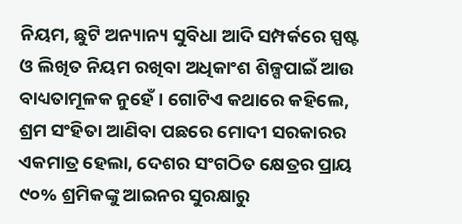ନିୟମ, ଛୁଟି ଅନ୍ୟାନ୍ୟ ସୁବିଧା ଆଦି ସମ୍ପର୍କରେ ସ୍ପଷ୍ଟ ଓ ଲିଖିତ ନିୟମ ରଖିବା ଅଧିକାଂଶ ଶିଳ୍ପପାଇଁ ଆଉ ବାଧ୍ୟତାମୂଳକ ନୁହେଁ । ଗୋଟିଏ କଥାରେ କହିଲେ, ଶ୍ରମ ସଂହିତା ଆଣିବା ପଛରେ ମୋଦୀ ସରକାରର ଏକମାତ୍ର ହେଲା, ଦେଶର ସଂଗଠିତ କ୍ଷେତ୍ରର ପ୍ରାୟ ୯୦% ଶ୍ରମିକଙ୍କୁ ଆଇନର ସୁରକ୍ଷାରୁ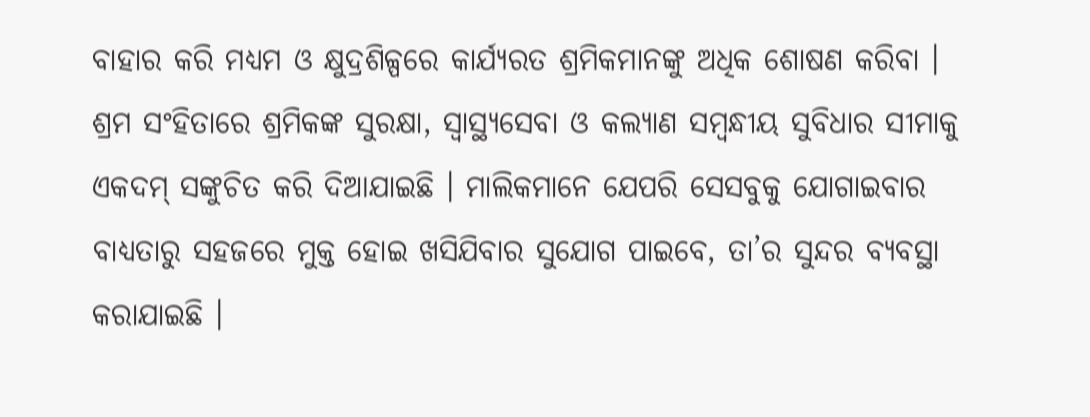ବାହାର କରି ମଧ୍ୟମ ଓ କ୍ଷୁଦ୍ରଶିଳ୍ପରେ କାର୍ଯ୍ୟରତ ଶ୍ରମିକମାନଙ୍କୁ ଅଧିକ ଶୋଷଣ କରିବା ।
ଶ୍ରମ ସଂହିତାରେ ଶ୍ରମିକଙ୍କ ସୁରକ୍ଷା, ସ୍ୱାସ୍ଥ୍ୟସେବା ଓ କଲ୍ୟାଣ ସମ୍ବନ୍ଧୀୟ ସୁବିଧାର ସୀମାକୁ ଏକଦମ୍ ସଙ୍କୁଚିତ କରି ଦିଆଯାଇଛି । ମାଲିକମାନେ ଯେପରି ସେସବୁକୁ ଯୋଗାଇବାର ବାଧ୍ୟତାରୁ ସହଜରେ ମୁକ୍ତ ହୋଇ ଖସିଯିବାର ସୁଯୋଗ ପାଇବେ, ତା’ର ସୁନ୍ଦର ବ୍ୟବସ୍ଥା କରାଯାଇଛି ।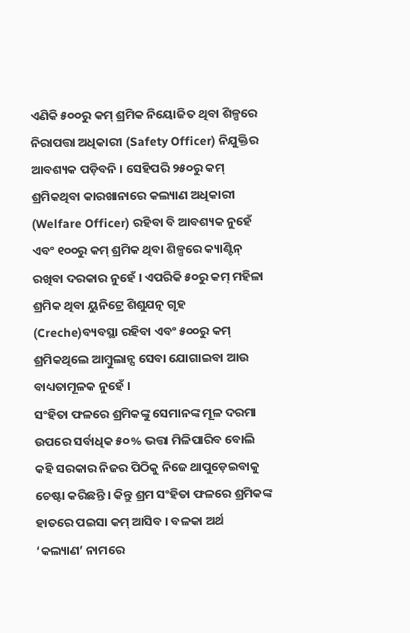ଏଣିକି ୫୦୦ରୁ କମ୍ ଶ୍ରମିକ ନିୟୋଜିତ ଥିବା ଶିଳ୍ପରେ ନିରାପତ୍ତା ଅଧିକାରୀ (Safety Officer) ନିଯୁକ୍ତିର ଆବଶ୍ୟକ ପଡ଼ିବନି । ସେହିପରି ୨୫୦ରୁ କମ୍ ଶ୍ରମିକଥିବା କାରଖାନାରେ କଲ୍ୟାଣ ଅଧିକାରୀ (Welfare Officer) ରହିବା ବି ଆବଶ୍ୟକ ନୁହେଁ ଏବଂ ୧୦୦ରୁ କମ୍ ଶ୍ରମିକ ଥିବା ଶିଳ୍ପରେ କ୍ୟାଣ୍ଟିନ୍ ରଖିବା ଦରକାର ନୁହେଁ । ଏପରିକି ୫୦ରୁ କମ୍ ମହିଳା ଶ୍ରମିକ ଥିବା ୟୁନିଟ୍ରେ ଶିଶୁଯତ୍ନ ଗୃହ (Creche)ବ୍ୟବସ୍ଥା ରହିବା ଏବଂ ୫୦୦ରୁ କମ୍ ଶ୍ରମିକଥିଲେ ଆମ୍ବୁଲାନ୍ସ ସେବା ଯୋଗାଇବା ଆଉ ବାଧ୍ୟତାମୂଳକ ନୁହେଁ ।
ସଂହିତା ଫଳରେ ଶ୍ରମିକଙ୍କୁ ସେମାନଙ୍କ ମୂଳ ଦରମା ଉପରେ ସର୍ବାଧିକ ୫୦% ଭତ୍ତା ମିଳିପାରିବ ବୋଲି କହି ସରକାର ନିଜର ପିଠିକୁ ନିଜେ ଥାପୁଡ଼େଇବାକୁ ଚେଷ୍ଟା କରିଛନ୍ତି । କିନ୍ତୁ ଶ୍ରମ ସଂହିତା ଫଳରେ ଶ୍ରମିକଙ୍କ ହାତରେ ପଇସା କମ୍ ଆସିବ । ବଳକା ଅର୍ଥ ‘କଲ୍ୟାଣ’ ନାମରେ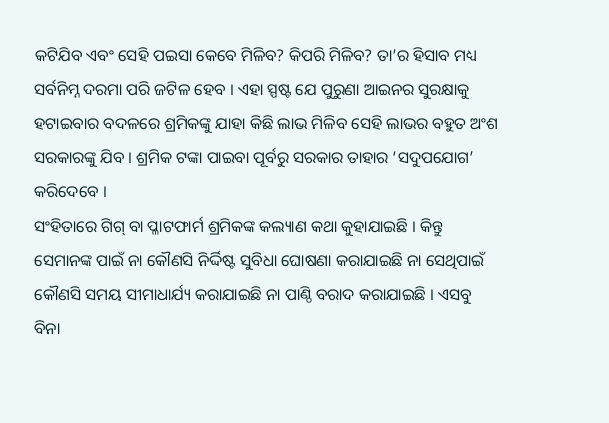କଟିଯିବ ଏବଂ ସେହି ପଇସା କେବେ ମିଳିବ? କିପରି ମିଳିବ? ତା’ର ହିସାବ ମଧ୍ୟ ସର୍ବନିମ୍ନ ଦରମା ପରି ଜଟିଳ ହେବ । ଏହା ସ୍ପଷ୍ଟ ଯେ ପୁରୁଣା ଆଇନର ସୁରକ୍ଷାକୁ ହଟାଇବାର ବଦଳରେ ଶ୍ରମିକଙ୍କୁ ଯାହା କିଛି ଲାଭ ମିଳିବ ସେହି ଲାଭର ବହୁତ ଅଂଶ ସରକାରଙ୍କୁ ଯିବ । ଶ୍ରମିକ ଟଙ୍କା ପାଇବା ପୂର୍ବରୁ ସରକାର ତାହାର ‘ସଦୁପଯୋଗ’ କରିଦେବେ ।
ସଂହିତାରେ ଗିଗ୍ ବା ପ୍ଳାଟଫାର୍ମ ଶ୍ରମିକଙ୍କ କଲ୍ୟାଣ କଥା କୁହାଯାଇଛି । କିନ୍ତୁ ସେମାନଙ୍କ ପାଇଁ ନା କୌଣସି ନିର୍ଦ୍ଦିଷ୍ଟ ସୁବିଧା ଘୋଷଣା କରାଯାଇଛି ନା ସେଥିପାଇଁ କୌଣସି ସମୟ ସୀମାଧାର୍ଯ୍ୟ କରାଯାଇଛି ନା ପାଣ୍ଠି ବରାଦ କରାଯାଇଛି । ଏସବୁ ବିନା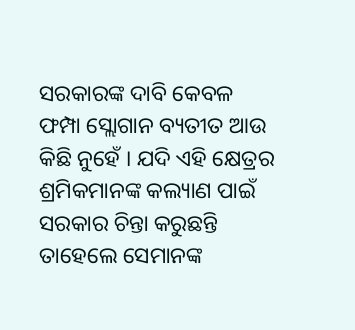ସରକାରଙ୍କ ଦାବି କେବଳ ଫମ୍ପା ସ୍ଲୋଗାନ ବ୍ୟତୀତ ଆଉ କିଛି ନୁହେଁ । ଯଦି ଏହି କ୍ଷେତ୍ରର ଶ୍ରମିକମାନଙ୍କ କଲ୍ୟାଣ ପାଇଁ ସରକାର ଚିନ୍ତା କରୁଛନ୍ତି ତାହେଲେ ସେମାନଙ୍କ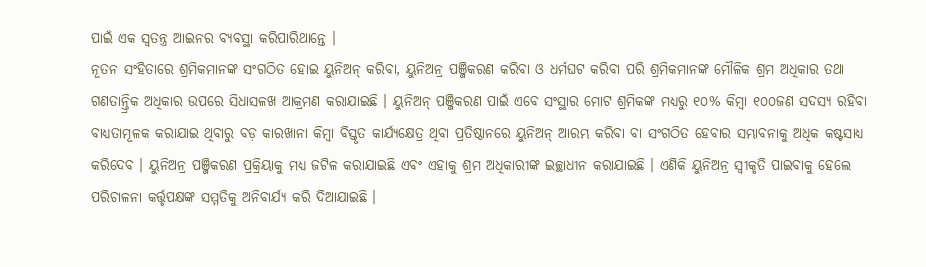ପାଇଁ ଏକ ସ୍ୱତନ୍ତ୍ର ଆଇନର ବ୍ୟବସ୍ଥା କରିପାରିଥାନ୍ତେ ।
ନୂତନ ସଂହିତାରେ ଶ୍ରମିକମାନଙ୍କ ସଂଗଠିତ ହୋଇ ୟୁନିଅନ୍ କରିବା, ୟୁନିଅନ୍ର ପଞ୍ଜିକରଣ କରିବା ଓ ଧର୍ମଘଟ କରିବା ପରି ଶ୍ରମିକମାନଙ୍କ ମୌଳିକ ଶ୍ରମ ଅଧିକାର ତଥା ଗଣତାନ୍ତ୍ରିକ ଅଧିକାର ଉପରେ ସିଧାସଳଖ ଆକ୍ରମଣ କରାଯାଇଛି । ୟୁନିଅନ୍ ପଞ୍ଜିକରଣ ପାଇଁ ଏବେ ସଂସ୍ଥାର ମୋଟ ଶ୍ରମିକଙ୍କ ମଧ୍ୟରୁ ୧୦% କିମ୍ବା ୧୦୦ଜଣ ସଦସ୍ୟ ରହିବା ବାଧ୍ୟତାମୂଳକ କରାଯାଇ ଥିବାରୁ ବଡ଼ କାରଖାନା କିମ୍ବା ବିସ୍ତୃତ କାର୍ଯ୍ୟକ୍ଷେତ୍ର ଥିବା ପ୍ରତିଷ୍ଠାନରେ ୟୁନିଅନ୍ ଆରମ୍ଭ କରିବା ବା ସଂଗଠିତ ହେବାର ସମ୍ଭାବନାକୁ ଅଧିକ କଷ୍ଟସାଧ୍ୟ କରିଦେବ । ୟୁନିଅନ୍ର ପଞ୍ଜିକରଣ ପ୍ରକ୍ରିୟାକୁ ମଧ୍ୟ ଜଟିଳ କରାଯାଇଛି ଏବଂ ଏହାକୁ ଶ୍ରମ ଅଧିକାରୀଙ୍କ ଇଚ୍ଛାଧୀନ କରାଯାଇଛି । ଏଣିକି ୟୁନିଅନ୍ର ସ୍ୱୀକୃତି ପାଇବାକୁ ହେଲେ ପରିଚାଳନା କର୍ତ୍ତୃପକ୍ଷଙ୍କ ସମ୍ମତିକୁ ଅନିବାର୍ଯ୍ୟ କରି ଦିଆଯାଇଛି ।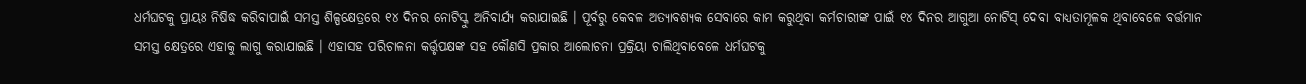ଧର୍ମଘଟକୁ ପ୍ରାୟଃ ନିଷିଦ୍ଧ କରିବାପାଇଁ ସମସ୍ତ ଶିଳ୍ପକ୍ଷେତ୍ରରେ ୧୪ ଦିନର ନୋଟିସ୍କୁ ଅନିବାର୍ଯ୍ୟ କରାଯାଇଛି । ପୂର୍ବରୁ କେବଳ ଅତ୍ୟାବଶ୍ୟକ ସେବାରେ କାମ କରୁଥିବା କର୍ମଚାରୀଙ୍କ ପାଇଁ ୧୪ ଦିନର ଆଗୁଆ ନୋଟିସ୍ ଦେବା ବାଧ୍ୟତାମୂଳକ ଥିବାବେଳେ ବର୍ତ୍ତମାନ ସମସ୍ତ କ୍ଷେତ୍ରରେ ଏହାକୁ ଲାଗୁ କରାଯାଇଛି । ଏହାସହ ପରିଚାଳନା କର୍ତ୍ତୃପକ୍ଷଙ୍କ ସହ କୌଣସି ପ୍ରକାର ଆଲୋଚନା ପ୍ରକ୍ରିୟା ଚାଲିଥିବାବେଳେ ଧର୍ମଘଟକୁ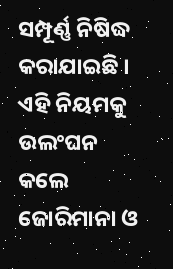ସମ୍ପୂର୍ଣ୍ଣ ନିଷିଦ୍ଧ କରାଯାଇଛି । ଏହି ନିୟମକୁ ଉଲଂଘନ କଲେ ଜୋରିମାନା ଓ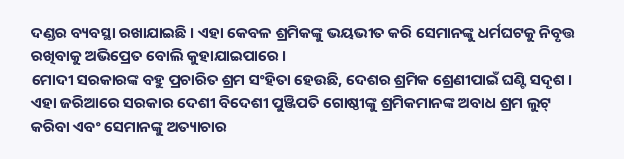ଦଣ୍ଡର ବ୍ୟବସ୍ଥା ରଖାଯାଇଛି । ଏହା କେବଳ ଶ୍ରମିକଙ୍କୁ ଭୟଭୀତ କରି ସେମାନଙ୍କୁ ଧର୍ମଘଟକୁ ନିବୃତ୍ତ ରଖିବାକୁ ଅଭିପ୍ରେତ ବୋଲି କୁହାଯାଇପାରେ ।
ମୋଦୀ ସରକାରଙ୍କ ବହୁ ପ୍ରଚାରିତ ଶ୍ରମ ସଂହିତା ହେଉଛି, ଦେଶର ଶ୍ରମିକ ଶ୍ରେଣୀପାଇଁ ଘଣ୍ଟି ସଦୃଶ । ଏହା ଜରିଆରେ ସରକାର ଦେଶୀ ବିଦେଶୀ ପୁଞ୍ଜିପତି ଗୋଷ୍ଠୀଙ୍କୁ ଶ୍ରମିକମାନଙ୍କ ଅବାଧ ଶ୍ରମ ଲୁଟ୍ କରିବା ଏବଂ ସେମାନଙ୍କୁ ଅତ୍ୟାଚାର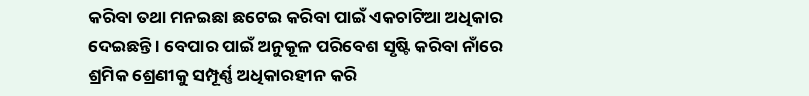କରିବା ତଥା ମନଇଛା ଛଟେଇ କରିବା ପାଇଁ ଏକଚାଟିଆ ଅଧିକାର ଦେଇଛନ୍ତି । ବେପାର ପାଇଁ ଅନୁକୂଳ ପରିବେଶ ସୃଷ୍ଟି କରିବା ନାଁରେ ଶ୍ରମିକ ଶ୍ରେଣୀକୁ ସମ୍ପୂର୍ଣ୍ଣ ଅଧିକାରହୀନ କରି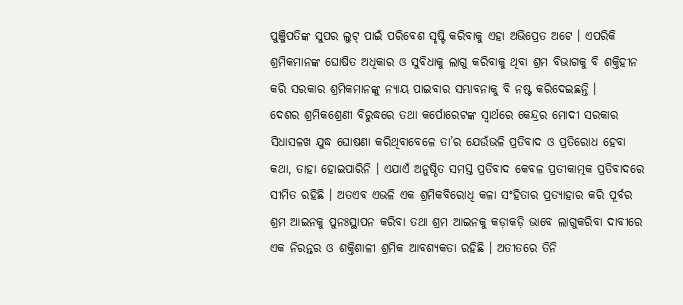ପୁଞ୍ଜିପତିଙ୍କ ସୁପର ଲୁଟ୍ ପାଇଁ ପରିବେଶ ସୃଷ୍ଟି କରିବାକୁ ଏହା ଅଭିପ୍ରେତ ଅଟେ । ଏପରିକି ଶ୍ରମିକମାନଙ୍କ ଘୋଷିତ ଅଧିକାର ଓ ସୁବିଧାକୁ ଲାଗୁ କରିବାକୁ ଥିବା ଶ୍ରମ ବିଭାଗକୁ ବି ଶକ୍ତିହୀନ କରି ସରକାର ଶ୍ରମିକମାନଙ୍କୁ ନ୍ୟାୟ ପାଇବାର ସମ୍ଭାବନାକୁ ବି ନଷ୍ଟ କରିଦେଇଛନ୍ତି ।
ଦେଶର ଶ୍ରମିକଶ୍ରେଣୀ ବିରୁଦ୍ଧରେ ତଥା କର୍ପୋରେଟଙ୍କ ସ୍ୱାର୍ଥରେ କେନ୍ଦ୍ରର ମୋଦୀ ସରକାର ସିଧାସଳଖ ଯୁଦ୍ଧ ଘୋଷଣା କରିଥିବାବେଳେ ତା’ର ଯେଉଁଭଳି ପ୍ରତିବାଦ ଓ ପ୍ରତିରୋଧ ହେବା କଥା, ତାହା ହୋଇପାରିନି । ଏଯାଏଁ ଅନୁଷ୍ଠିତ ସମସ୍ତ ପ୍ରତିବାଦ କେବଳ ପ୍ରତୀକାତ୍ମକ ପ୍ରତିବାଦରେ ସୀମିତ ରହିଛି । ଅତଏବ ଏଭଳି ଏକ ଶ୍ରମିକବିରୋଧି କଳା ସଂହିତାର ପ୍ରତ୍ୟାହାର କରି ପୂର୍ବର ଶ୍ରମ ଆଇନକୁ ପୁନଃସ୍ଥାପନ କରିବା ତଥା ଶ୍ରମ ଆଇନକୁ କଡ଼ାକଡ଼ି ଭାବେ ଲାଗୁକରିବା ଦାବୀରେ ଏକ ନିରନ୍ତର ଓ ଶକ୍ତିଶାଳୀ ଶ୍ରମିକ ଆବଶ୍ୟକତା ରହିଛି । ଅତୀତରେ ତିନି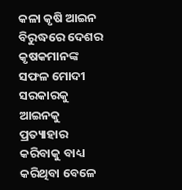କଳା କୃଷି ଆଇନ ବିରୁଦ୍ଧରେ ଦେଶର କୃଷକମାନଙ୍କ ସଫଳ ମୋଦୀ ସରକାରକୁ ଆଇନକୁ ପ୍ରତ୍ୟାହାର କରିବାକୁ ବାଧ୍ୟ କରିଥିବା ବେଳେ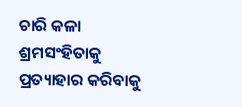ଚାରି କଳା ଶ୍ରମସଂହିତାକୁ ପ୍ରତ୍ୟାହାର କରିବାକୁ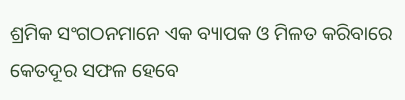ଶ୍ରମିକ ସଂଗଠନମାନେ ଏକ ବ୍ୟାପକ ଓ ମିଳତ କରିବାରେ କେତଦୂର ସଫଳ ହେବେ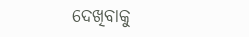ଦେଖିବାକୁ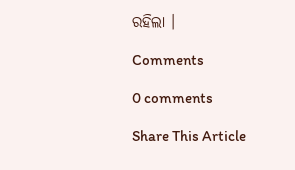ରହିଲା ।

Comments

0 comments

Share This Article